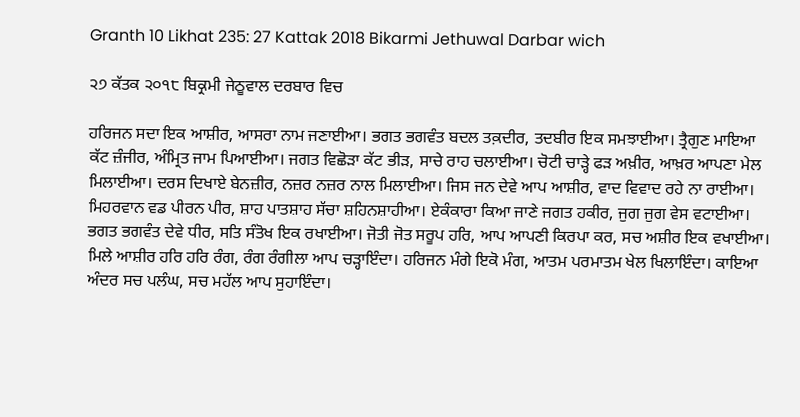Granth 10 Likhat 235: 27 Kattak 2018 Bikarmi Jethuwal Darbar wich

੨੭ ਕੱਤਕ ੨੦੧੮ ਬਿਕ੍ਰਮੀ ਜੇਠੂਵਾਲ ਦਰਬਾਰ ਵਿਚ

ਹਰਿਜਨ ਸਦਾ ਇਕ ਆਸ਼ੀਰ, ਆਸਰਾ ਨਾਮ ਜਣਾਈਆ। ਭਗਤ ਭਗਵੰਤ ਬਦਲ ਤਕ਼ਦੀਰ, ਤਦਬੀਰ ਇਕ ਸਮਝਾਈਆ। ਤ੍ਰੈਗੁਣ ਮਾਇਆ ਕੱਟ ਜ਼ੰਜੀਰ, ਅੰਮ੍ਰਿਤ ਜਾਮ ਪਿਆਈਆ। ਜਗਤ ਵਿਛੋੜਾ ਕੱਟ ਭੀੜ, ਸਾਚੇ ਰਾਹ ਚਲਾਈਆ। ਚੋਟੀ ਚਾੜ੍ਹੇ ਫੜ ਅਖ਼ੀਰ, ਆਖ਼ਰ ਆਪਣਾ ਮੇਲ ਮਿਲਾਈਆ। ਦਰਸ ਦਿਖਾਏ ਬੇਨਜ਼ੀਰ, ਨਜ਼ਰ ਨਜ਼ਰ ਨਾਲ ਮਿਲਾਈਆ। ਜਿਸ ਜਨ ਦੇਵੇ ਆਪ ਆਸ਼ੀਰ, ਵਾਦ ਵਿਵਾਦ ਰਹੇ ਨਾ ਰਾਈਆ। ਮਿਹਰਵਾਨ ਵਡ ਪੀਰਨ ਪੀਰ, ਸ਼ਾਹ ਪਾਤਸ਼ਾਹ ਸੱਚਾ ਸ਼ਹਿਨਸ਼ਾਹੀਆ। ਏਕੰਕਾਰਾ ਕਿਆ ਜਾਣੇ ਜਗਤ ਹਕੀਰ, ਜੁਗ ਜੁਗ ਵੇਸ ਵਟਾਈਆ। ਭਗਤ ਭਗਵੰਤ ਦੇਵੇ ਧੀਰ, ਸਤਿ ਸੰਤੋਖ ਇਕ ਰਖਾਈਆ। ਜੋਤੀ ਜੋਤ ਸਰੂਪ ਹਰਿ, ਆਪ ਆਪਣੀ ਕਿਰਪਾ ਕਰ, ਸਚ ਅਸ਼ੀਰ ਇਕ ਵਖਾਈਆ। ਮਿਲੇ ਆਸ਼ੀਰ ਹਰਿ ਹਰਿ ਰੰਗ, ਰੰਗ ਰੰਗੀਲਾ ਆਪ ਚੜ੍ਹਾਇੰਦਾ। ਹਰਿਜਨ ਮੰਗੇ ਇਕੋ ਮੰਗ, ਆਤਮ ਪਰਮਾਤਮ ਖੇਲ ਖਿਲਾਇੰਦਾ। ਕਾਇਆ ਅੰਦਰ ਸਚ ਪਲੰਘ, ਸਚ ਮਹੱਲ ਆਪ ਸੁਹਾਇੰਦਾ।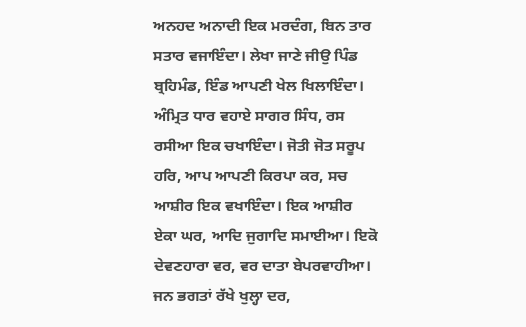ਅਨਹਦ ਅਨਾਦੀ ਇਕ ਮਰਦੰਗ, ਬਿਨ ਤਾਰ ਸਤਾਰ ਵਜਾਇੰਦਾ। ਲੇਖਾ ਜਾਣੇ ਜੀਉ ਪਿੰਡ ਬ੍ਰਹਿਮੰਡ, ਇੰਡ ਆਪਣੀ ਖੇਲ ਖਿਲਾਇੰਦਾ। ਅੰਮ੍ਰਿਤ ਧਾਰ ਵਹਾਏ ਸਾਗਰ ਸਿੰਧ, ਰਸ ਰਸੀਆ ਇਕ ਚਖਾਇੰਦਾ। ਜੋਤੀ ਜੋਤ ਸਰੂਪ ਹਰਿ, ਆਪ ਆਪਣੀ ਕਿਰਪਾ ਕਰ, ਸਚ ਆਸ਼ੀਰ ਇਕ ਵਖਾਇੰਦਾ। ਇਕ ਆਸ਼ੀਰ ਏਕਾ ਘਰ, ਆਦਿ ਜੁਗਾਦਿ ਸਮਾਈਆ। ਇਕੋ ਦੇਵਣਹਾਰਾ ਵਰ, ਵਰ ਦਾਤਾ ਬੇਪਰਵਾਹੀਆ। ਜਨ ਭਗਤਾਂ ਰੱਖੇ ਖੁਲ੍ਹਾ ਦਰ,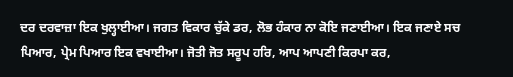ਦਰ ਦਰਵਾਜ਼ਾ ਇਕ ਖੁਲ੍ਹਾਈਆ। ਜਗਤ ਵਿਕਾਰ ਚੁੱਕੇ ਡਰ, ਲੋਭ ਹੰਕਾਰ ਨਾ ਕੋਇ ਜਣਾਈਆ। ਇਕ ਜਣਾਏ ਸਚ ਪਿਆਰ, ਪ੍ਰੇਮ ਪਿਆਰ ਇਕ ਵਖਾਈਆ। ਜੋਤੀ ਜੋਤ ਸਰੂਪ ਹਰਿ, ਆਪ ਆਪਣੀ ਕਿਰਪਾ ਕਰ,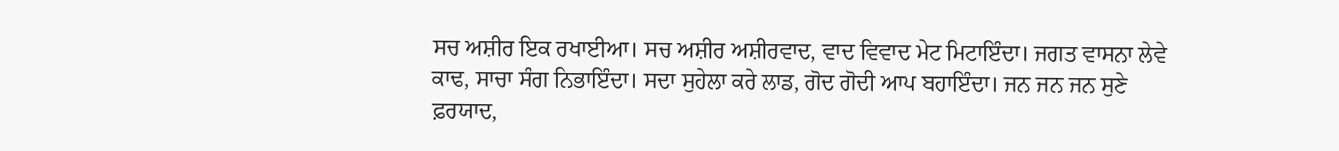ਸਚ ਅਸ਼ੀਰ ਇਕ ਰਖਾਈਆ। ਸਚ ਅਸ਼ੀਰ ਅਸ਼ੀਰਵਾਦ, ਵਾਦ ਵਿਵਾਦ ਮੇਟ ਮਿਟਾਇੰਦਾ। ਜਗਤ ਵਾਸਨਾ ਲੇਵੇ ਕਾਢ, ਸਾਚਾ ਸੰਗ ਨਿਭਾਇੰਦਾ। ਸਦਾ ਸੁਹੇਲਾ ਕਰੇ ਲਾਡ, ਗੋਦ ਗੋਦੀ ਆਪ ਬਹਾਇੰਦਾ। ਜਨ ਜਨ ਜਨ ਸੁਣੇ ਫ਼ਰਯਾਦ,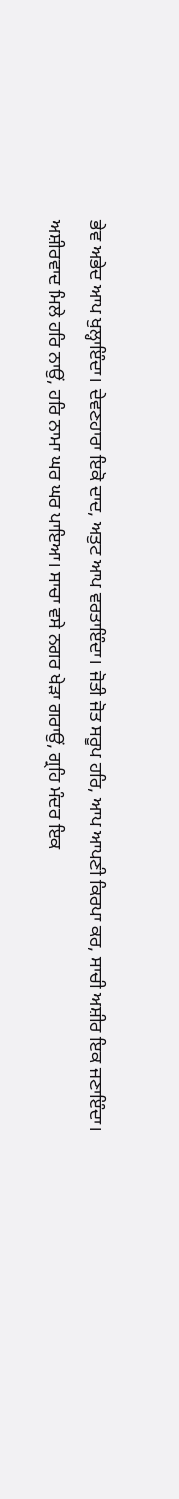ਭੇਵ ਅਭੇਦ ਆਪ ਖੁਲ੍ਹਾਇੰਦਾ। ਦੇਵਣਹਾਰਾ ਇਕੋ ਦਾਦ, ਅਤੁਟ ਆਪ ਵਰਤਾਇੰਦਾ। ਜੋਤੀ ਜੋਤ ਸਰੂਪ ਹਰਿ, ਆਪ ਆਪਣੀ ਕਿਰਪਾ ਕਰ, ਸਾਚੀ ਅਸ਼ੀਰ ਇਕ ਜਣਾਇੰਦਾ। ਅਸ਼ੀਰਵਾਦ ਮਿਲੇ ਹਰਿ ਨਾਉਂ, ਹਰਿ ਨਾਮਾ ਘਰ ਘਰ ਪਾਇਆ। ਸਾਚਾ ਵਸੇ ਨਗਰ ਖੇੜਾ ਗਰਾਉਂ, ਗ੍ਰਹਿ ਮੰਦਰ ਇਕ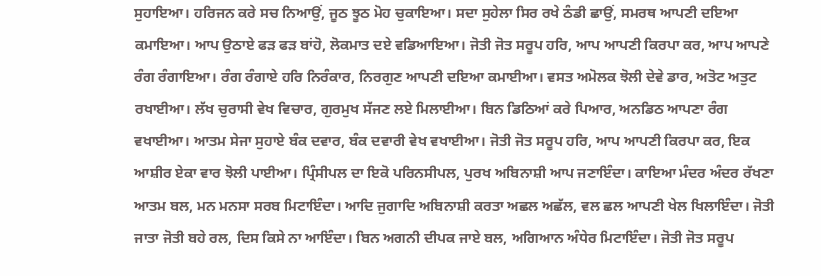ਸੁਹਾਇਆ। ਹਰਿਜਨ ਕਰੇ ਸਚ ਨਿਆਉਂ, ਜੂਠ ਝੂਠ ਮੋਹ ਚੁਕਾਇਆ। ਸਦਾ ਸੁਹੇਲਾ ਸਿਰ ਰਖੇ ਠੰਡੀ ਛਾਉਂ, ਸਮਰਥ ਆਪਣੀ ਦਇਆ ਕਮਾਇਆ। ਆਪ ਉਠਾਏ ਫੜ ਫੜ ਬਾਂਹੋ, ਲੋਕਮਾਤ ਦਏ ਵਡਿਆਇਆ। ਜੋਤੀ ਜੋਤ ਸਰੂਪ ਹਰਿ, ਆਪ ਆਪਣੀ ਕਿਰਪਾ ਕਰ, ਆਪ ਆਪਣੇ ਰੰਗ ਰੰਗਾਇਆ। ਰੰਗ ਰੰਗਾਏ ਹਰਿ ਨਿਰੰਕਾਰ, ਨਿਰਗੁਣ ਆਪਣੀ ਦਇਆ ਕਮਾਈਆ। ਵਸਤ ਅਮੋਲਕ ਝੋਲੀ ਦੇਵੇ ਡਾਰ, ਅਤੋਟ ਅਤੁਟ ਰਖਾਈਆ। ਲੱਖ ਚੁਰਾਸੀ ਵੇਖ ਵਿਚਾਰ, ਗੁਰਮੁਖ ਸੱਜਣ ਲਏ ਮਿਲਾਈਆ। ਬਿਨ ਡਿਠਿਆਂ ਕਰੇ ਪਿਆਰ, ਅਨਡਿਠ ਆਪਣਾ ਰੰਗ ਵਖਾਈਆ। ਆਤਮ ਸੇਜਾ ਸੁਹਾਏ ਬੰਕ ਦਵਾਰ, ਬੰਕ ਦਵਾਰੀ ਵੇਖ ਵਖਾਈਆ। ਜੋਤੀ ਜੋਤ ਸਰੂਪ ਹਰਿ, ਆਪ ਆਪਣੀ ਕਿਰਪਾ ਕਰ, ਇਕ ਆਸ਼ੀਰ ਏਕਾ ਵਾਰ ਝੋਲੀ ਪਾਈਆ। ਪ੍ਰਿੰਸੀਪਲ ਦਾ ਇਕੋ ਪਰਿਨਸੀਪਲ, ਪੁਰਖ ਅਬਿਨਾਸ਼ੀ ਆਪ ਜਣਾਇੰਦਾ। ਕਾਇਆ ਮੰਦਰ ਅੰਦਰ ਰੱਖਣਾ ਆਤਮ ਬਲ, ਮਨ ਮਨਸਾ ਸਰਬ ਮਿਟਾਇੰਦਾ। ਆਦਿ ਜੁਗਾਦਿ ਅਬਿਨਾਸ਼ੀ ਕਰਤਾ ਅਛਲ ਅਛੱਲ, ਵਲ ਛਲ ਆਪਣੀ ਖੇਲ ਖਿਲਾਇੰਦਾ। ਜੋਤੀ ਜਾਤਾ ਜੋਤੀ ਬਹੇ ਰਲ, ਦਿਸ ਕਿਸੇ ਨਾ ਆਇੰਦਾ। ਬਿਨ ਅਗਨੀ ਦੀਪਕ ਜਾਏ ਬਲ, ਅਗਿਆਨ ਅੰਧੇਰ ਮਿਟਾਇੰਦਾ। ਜੋਤੀ ਜੋਤ ਸਰੂਪ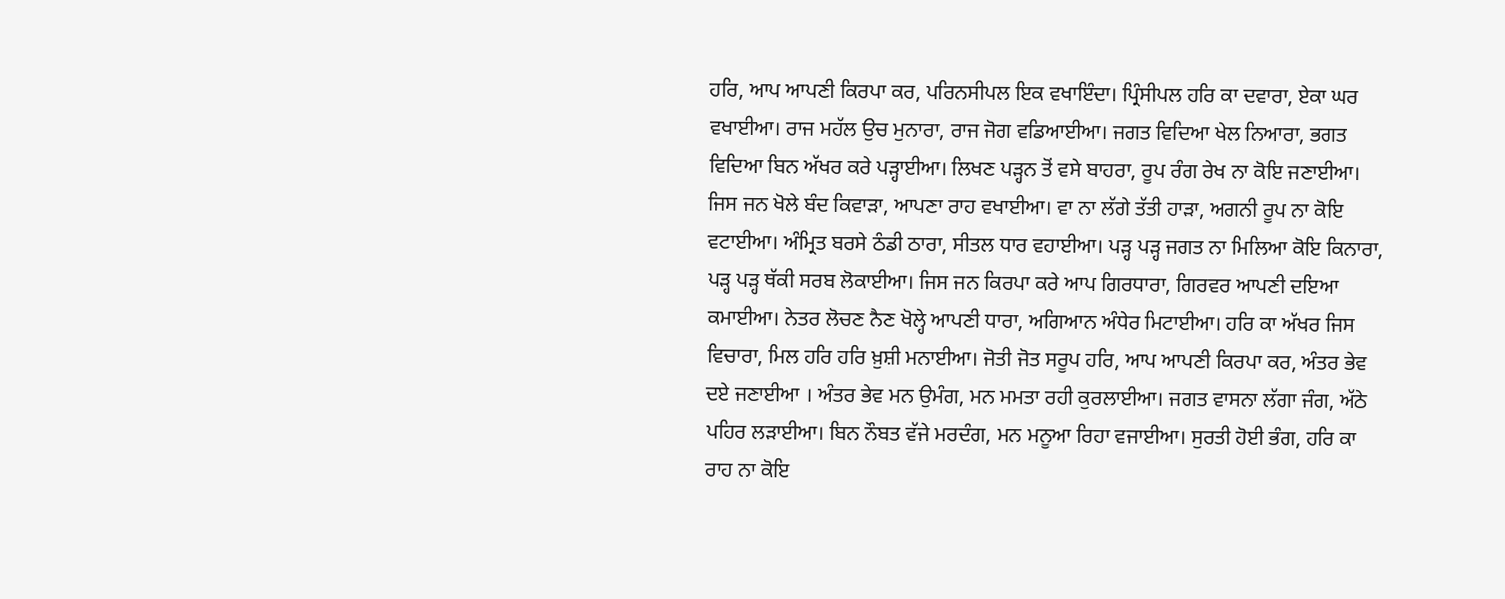ਹਰਿ, ਆਪ ਆਪਣੀ ਕਿਰਪਾ ਕਰ, ਪਰਿਨਸੀਪਲ ਇਕ ਵਖਾਇੰਦਾ। ਪ੍ਰਿੰਸੀਪਲ ਹਰਿ ਕਾ ਦਵਾਰਾ, ਏਕਾ ਘਰ ਵਖਾਈਆ। ਰਾਜ ਮਹੱਲ ਉਚ ਮੁਨਾਰਾ, ਰਾਜ ਜੋਗ ਵਡਿਆਈਆ। ਜਗਤ ਵਿਦਿਆ ਖੇਲ ਨਿਆਰਾ, ਭਗਤ ਵਿਦਿਆ ਬਿਨ ਅੱਖਰ ਕਰੇ ਪੜ੍ਹਾਈਆ। ਲਿਖਣ ਪੜ੍ਹਨ ਤੋਂ ਵਸੇ ਬਾਹਰਾ, ਰੂਪ ਰੰਗ ਰੇਖ ਨਾ ਕੋਇ ਜਣਾਈਆ। ਜਿਸ ਜਨ ਖੋਲੇ ਬੰਦ ਕਿਵਾੜਾ, ਆਪਣਾ ਰਾਹ ਵਖਾਈਆ। ਵਾ ਨਾ ਲੱਗੇ ਤੱਤੀ ਹਾੜਾ, ਅਗਨੀ ਰੂਪ ਨਾ ਕੋਇ ਵਟਾਈਆ। ਅੰਮ੍ਰਿਤ ਬਰਸੇ ਠੰਡੀ ਠਾਰਾ, ਸੀਤਲ ਧਾਰ ਵਹਾਈਆ। ਪੜ੍ਹ ਪੜ੍ਹ ਜਗਤ ਨਾ ਮਿਲਿਆ ਕੋਇ ਕਿਨਾਰਾ, ਪੜ੍ਹ ਪੜ੍ਹ ਥੱਕੀ ਸਰਬ ਲੋਕਾਈਆ। ਜਿਸ ਜਨ ਕਿਰਪਾ ਕਰੇ ਆਪ ਗਿਰਧਾਰਾ, ਗਿਰਵਰ ਆਪਣੀ ਦਇਆ ਕਮਾਈਆ। ਨੇਤਰ ਲੋਚਣ ਨੈਣ ਖੋਲ੍ਹੇ ਆਪਣੀ ਧਾਰਾ, ਅਗਿਆਨ ਅੰਧੇਰ ਮਿਟਾਈਆ। ਹਰਿ ਕਾ ਅੱਖਰ ਜਿਸ ਵਿਚਾਰਾ, ਮਿਲ ਹਰਿ ਹਰਿ ਖ਼ੁਸ਼ੀ ਮਨਾਈਆ। ਜੋਤੀ ਜੋਤ ਸਰੂਪ ਹਰਿ, ਆਪ ਆਪਣੀ ਕਿਰਪਾ ਕਰ, ਅੰਤਰ ਭੇਵ ਦਏ ਜਣਾਈਆ । ਅੰਤਰ ਭੇਵ ਮਨ ਉਮੰਗ, ਮਨ ਮਮਤਾ ਰਹੀ ਕੁਰਲਾਈਆ। ਜਗਤ ਵਾਸਨਾ ਲੱਗਾ ਜੰਗ, ਅੱਠੇ ਪਹਿਰ ਲੜਾਈਆ। ਬਿਨ ਨੌਬਤ ਵੱਜੇ ਮਰਦੰਗ, ਮਨ ਮਨੂਆ ਰਿਹਾ ਵਜਾਈਆ। ਸੁਰਤੀ ਹੋਈ ਭੰਗ, ਹਰਿ ਕਾ ਰਾਹ ਨਾ ਕੋਇ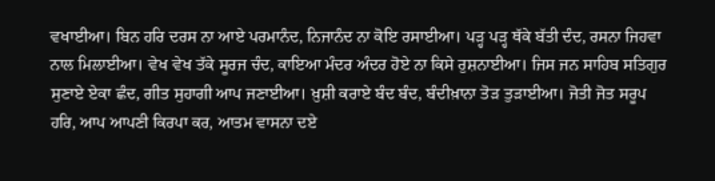ਵਖਾਈਆ। ਬਿਨ ਹਰਿ ਦਰਸ ਨਾ ਆਏ ਪਰਮਾਨੰਦ, ਨਿਜਾਨੰਦ ਨਾ ਕੋਇ ਰਸਾਈਆ। ਪੜ੍ਹ ਪੜ੍ਹ ਥੱਕੇ ਬੱਤੀ ਦੰਦ, ਰਸਨਾ ਜਿਹਵਾ ਨਾਲ ਮਿਲਾਈਆ। ਵੇਖ ਵੇਖ ਤੱਕੇ ਸੂਰਜ ਚੰਦ, ਕਾਇਆ ਮੰਦਰ ਅੰਦਰ ਹੋਏ ਨਾ ਕਿਸੇ ਰੁਸ਼ਨਾਈਆ। ਜਿਸ ਜਨ ਸਾਹਿਬ ਸਤਿਗੁਰ ਸੁਣਾਏ ਏਕਾ ਛੰਦ, ਗੀਤ ਸੁਹਾਗੀ ਆਪ ਜਣਾਈਆ। ਖ਼ੁਸ਼ੀ ਕਰਾਏ ਬੰਦ ਬੰਦ, ਬੰਦੀਖ਼ਾਨਾ ਤੋੜ ਤੁੜਾਈਆ। ਜੋਤੀ ਜੋਤ ਸਰੂਪ ਹਰਿ, ਆਪ ਆਪਣੀ ਕਿਰਪਾ ਕਰ, ਆਤਮ ਵਾਸਨਾ ਦਏ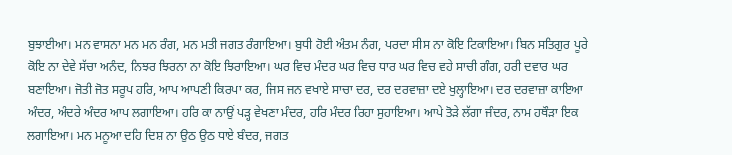ਬੁਝਾਈਆ। ਮਨ ਵਾਸਨਾ ਮਨ ਮਨ ਰੰਗ, ਮਨ ਮਤੀ ਜਗਤ ਰੰਗਾਇਆ। ਬੁਧੀ ਹੋਈ ਅੰਤਮ ਨੰਗ, ਪਰਦਾ ਸੀਸ ਨਾ ਕੋਇ ਟਿਕਾਇਆ। ਬਿਨ ਸਤਿਗੁਰ ਪੂਰੇ ਕੋਇ ਨਾ ਦੇਵੇ ਸੱਚਾ ਅਨੰਦ, ਨਿਝਰ ਝਿਰਨਾ ਨਾ ਕੋਇ ਝਿਰਾਇਆ। ਘਰ ਵਿਚ ਮੰਦਰ ਘਰ ਵਿਚ ਧਾਰ ਘਰ ਵਿਚ ਵਹੇ ਸਾਚੀ ਗੰਗ, ਹਰੀ ਦਵਾਰ ਘਰ ਬਣਾਇਆ। ਜੋਤੀ ਜੋਤ ਸਰੂਪ ਹਰਿ, ਆਪ ਆਪਣੀ ਕਿਰਪਾ ਕਰ, ਜਿਸ ਜਨ ਵਖਾਏ ਸਾਚਾ ਦਰ, ਦਰ ਦਰਵਾਜ਼ਾ ਦਏ ਖੁਲ੍ਹਾਇਆ। ਦਰ ਦਰਵਾਜ਼ਾ ਕਾਇਆ ਅੰਦਰ, ਅੰਦਰੇ ਅੰਦਰ ਆਪ ਲਗਾਇਆ। ਹਰਿ ਕਾ ਨਾਉਂ ਪੜ੍ਹ ਵੇਖਣਾ ਮੰਦਰ, ਹਰਿ ਮੰਦਰ ਰਿਹਾ ਸੁਹਾਇਆ। ਆਪੇ ਤੋੜੇ ਲੱਗਾ ਜੰਦਰ, ਨਾਮ ਹਥੌੜਾ ਇਕ ਲਗਾਇਆ। ਮਨ ਮਨੂਆ ਦਹਿ ਦਿਸ਼ ਨਾ ਉਠ ਉਠ ਧਾਏ ਬੰਦਰ, ਜਗਤ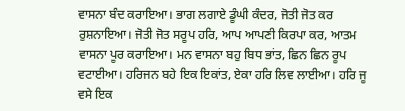ਵਾਸਨਾ ਬੰਦ ਕਰਾਇਆ। ਭਾਗ ਲਗਾਏ ਡੂੰਘੀ ਕੰਦਰ, ਜੋਤੀ ਜੋਤ ਕਰ ਰੁਸ਼ਨਾਇਆ। ਜੋਤੀ ਜੋਤ ਸਰੂਪ ਹਰਿ, ਆਪ ਆਪਣੀ ਕਿਰਪਾ ਕਰ, ਆਤਮ ਵਾਸਨਾ ਪੂਰ ਕਰਾਇਆ। ਮਨ ਵਾਸਨਾ ਬਹੁ ਬਿਧ ਭਾਂਤ, ਛਿਨ ਛਿਨ ਰੂਪ ਵਟਾਈਆ। ਹਰਿਜਨ ਬਹੇ ਇਕ ਇਕਾਂਤ, ਏਕਾ ਹਰਿ ਲਿਵ ਲਾਈਆ। ਹਰਿ ਜੂ ਵਸੇ ਇਕ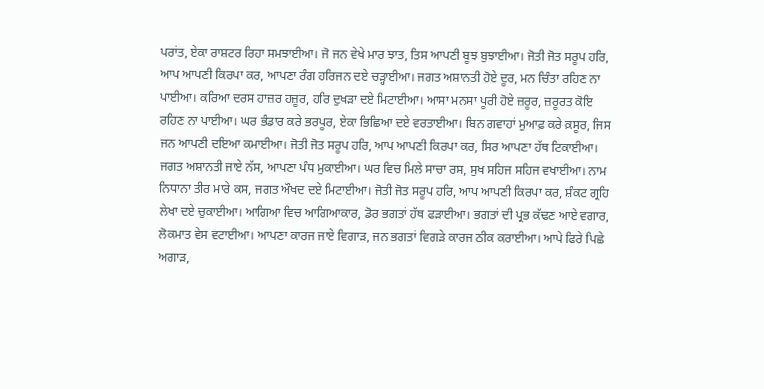ਪਰਾਂਤ, ਏਕਾ ਰਾਸ਼ਟਰ ਰਿਹਾ ਸਮਝਾਈਆ। ਜੋ ਜਨ ਵੇਖੇ ਮਾਰ ਝਾਤ, ਤਿਸ ਆਪਣੀ ਬੂਝ ਬੁਝਾਈਆ। ਜੋਤੀ ਜੋਤ ਸਰੂਪ ਹਰਿ, ਆਪ ਆਪਣੀ ਕਿਰਪਾ ਕਰ, ਆਪਣਾ ਰੰਗ ਹਰਿਜਨ ਦਏ ਚੜ੍ਹਾਈਆ। ਜਗਤ ਅਸ਼ਾਨਤੀ ਹੋਏ ਦੂਰ, ਮਨ ਚਿੰਤਾ ਰਹਿਣ ਨਾ ਪਾਈਆ। ਕਰਿਆ ਦਰਸ ਹਾਜ਼ਰ ਹਜ਼ੂਰ, ਹਰਿ ਦੁਖੜਾ ਦਏ ਮਿਟਾਈਆ। ਆਸਾ ਮਨਸਾ ਪੂਰੀ ਹੋਏ ਜ਼ਰੂਰ, ਜ਼ਰੂਰਤ ਕੋਇ ਰਹਿਣ ਨਾ ਪਾਈਆ। ਘਰ ਭੰਡਾਰ ਕਰੇ ਭਰਪੂਰ, ਏਕਾ ਭਿਛਿਆ ਦਏ ਵਰਤਾਈਆ। ਬਿਨ ਗਵਾਹਾਂ ਮੁਆਫ਼ ਕਰੇ ਕ਼ਸੂਰ, ਜਿਸ ਜਨ ਆਪਣੀ ਦਇਆ ਕਮਾਈਆ। ਜੋਤੀ ਜੋਤ ਸਰੂਪ ਹਰਿ, ਆਪ ਆਪਣੀ ਕਿਰਪਾ ਕਰ, ਸਿਰ ਆਪਣਾ ਹੱਥ ਟਿਕਾਈਆ। ਜਗਤ ਅਸ਼ਾਨਤੀ ਜਾਏ ਨੱਸ, ਆਪਣਾ ਪੰਧ ਮੁਕਾਈਆ। ਘਰ ਵਿਚ ਮਿਲੇ ਸਾਚਾ ਰਸ, ਸੁਖ ਸਹਿਜ ਸਹਿਜ ਵਖਾਈਆ। ਨਾਮ ਨਿਧਾਨਾ ਤੀਰ ਮਾਰੇ ਕਸ, ਜਗਤ ਔਖਦ ਦਏ ਮਿਟਾਈਆ। ਜੋਤੀ ਜੋਤ ਸਰੂਪ ਹਰਿ, ਆਪ ਆਪਣੀ ਕਿਰਪਾ ਕਰ, ਸ਼ੰਕਟ ਗ੍ਰਹਿ ਲੇਖਾ ਦਏ ਚੁਕਾਈਆ। ਆਗਿਆ ਵਿਚ ਆਗਿਆਕਾਰ, ਡੋਰ ਭਗਤਾਂ ਹੱਥ ਫੜਾਈਆ। ਭਗਤਾਂ ਦੀ ਪ੍ਰਭ ਕੱਢਣ ਆਏ ਵਗਾਰ, ਲੋਕਮਾਤ ਵੇਸ ਵਟਾਈਆ। ਆਪਣਾ ਕਾਰਜ ਜਾਏ ਵਿਗਾੜ, ਜਨ ਭਗਤਾਂ ਵਿਗੜੇ ਕਾਰਜ ਠੀਕ ਕਰਾਈਆ। ਆਪੇ ਫਿਰੇ ਪਿਛੇ ਅਗਾੜ,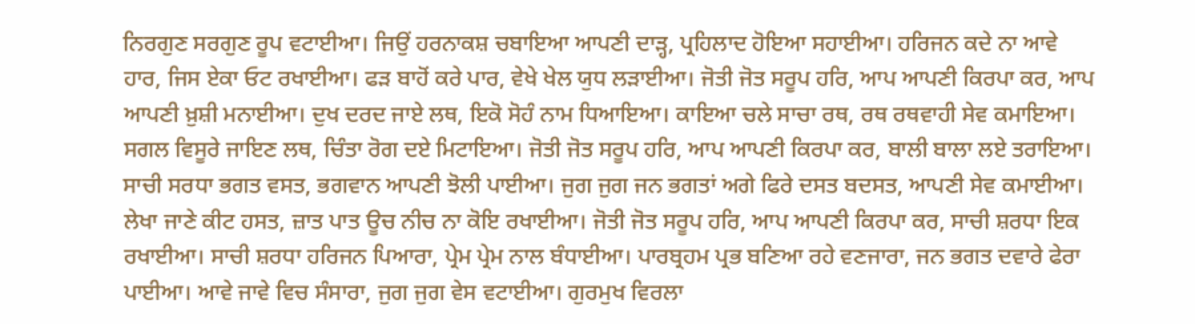ਨਿਰਗੁਣ ਸਰਗੁਣ ਰੂਪ ਵਟਾਈਆ। ਜਿਉਂ ਹਰਨਾਕਸ਼ ਚਬਾਇਆ ਆਪਣੀ ਦਾੜ੍ਹ, ਪ੍ਰਹਿਲਾਦ ਹੋਇਆ ਸਹਾਈਆ। ਹਰਿਜਨ ਕਦੇ ਨਾ ਆਵੇ ਹਾਰ, ਜਿਸ ਏਕਾ ਓਟ ਰਖਾਈਆ। ਫੜ ਬਾਹੋਂ ਕਰੇ ਪਾਰ, ਵੇਖੇ ਖੇਲ ਯੁਧ ਲੜਾਈਆ। ਜੋਤੀ ਜੋਤ ਸਰੂਪ ਹਰਿ, ਆਪ ਆਪਣੀ ਕਿਰਪਾ ਕਰ, ਆਪ ਆਪਣੀ ਖ਼ੁਸ਼ੀ ਮਨਾਈਆ। ਦੁਖ ਦਰਦ ਜਾਏ ਲਥ, ਇਕੋ ਸੋਹੰ ਨਾਮ ਧਿਆਇਆ। ਕਾਇਆ ਚਲੇ ਸਾਚਾ ਰਥ, ਰਥ ਰਥਵਾਹੀ ਸੇਵ ਕਮਾਇਆ। ਸਗਲ ਵਿਸੂਰੇ ਜਾਇਣ ਲਥ, ਚਿੰਤਾ ਰੋਗ ਦਏ ਮਿਟਾਇਆ। ਜੋਤੀ ਜੋਤ ਸਰੂਪ ਹਰਿ, ਆਪ ਆਪਣੀ ਕਿਰਪਾ ਕਰ, ਬਾਲੀ ਬਾਲਾ ਲਏ ਤਰਾਇਆ। ਸਾਚੀ ਸਰਧਾ ਭਗਤ ਵਸਤ, ਭਗਵਾਨ ਆਪਣੀ ਝੋਲੀ ਪਾਈਆ। ਜੁਗ ਜੁਗ ਜਨ ਭਗਤਾਂ ਅਗੇ ਫਿਰੇ ਦਸਤ ਬਦਸਤ, ਆਪਣੀ ਸੇਵ ਕਮਾਈਆ। ਲੇਖਾ ਜਾਣੇ ਕੀਟ ਹਸਤ, ਜ਼ਾਤ ਪਾਤ ਊਚ ਨੀਚ ਨਾ ਕੋਇ ਰਖਾਈਆ। ਜੋਤੀ ਜੋਤ ਸਰੂਪ ਹਰਿ, ਆਪ ਆਪਣੀ ਕਿਰਪਾ ਕਰ, ਸਾਚੀ ਸ਼ਰਧਾ ਇਕ ਰਖਾਈਆ। ਸਾਚੀ ਸ਼ਰਧਾ ਹਰਿਜਨ ਪਿਆਰਾ, ਪ੍ਰੇਮ ਪ੍ਰੇਮ ਨਾਲ ਬੰਧਾਈਆ। ਪਾਰਬ੍ਰਹਮ ਪ੍ਰਭ ਬਣਿਆ ਰਹੇ ਵਣਜਾਰਾ, ਜਨ ਭਗਤ ਦਵਾਰੇ ਫੇਰਾ ਪਾਈਆ। ਆਵੇ ਜਾਵੇ ਵਿਚ ਸੰਸਾਰਾ, ਜੁਗ ਜੁਗ ਵੇਸ ਵਟਾਈਆ। ਗੁਰਮੁਖ ਵਿਰਲਾ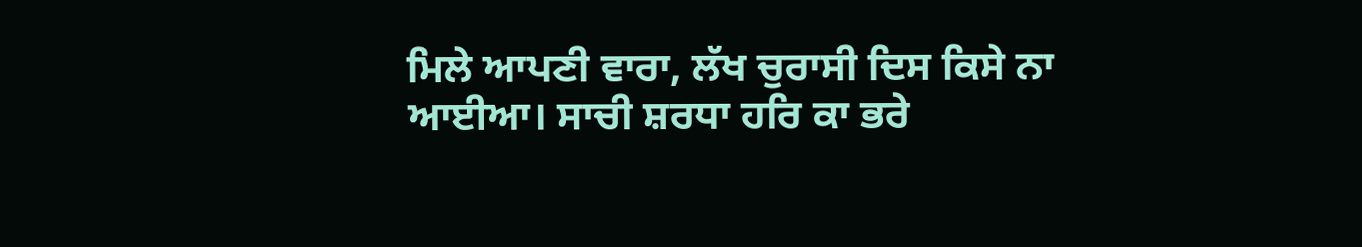ਮਿਲੇ ਆਪਣੀ ਵਾਰਾ, ਲੱਖ ਚੁਰਾਸੀ ਦਿਸ ਕਿਸੇ ਨਾ ਆਈਆ। ਸਾਚੀ ਸ਼ਰਧਾ ਹਰਿ ਕਾ ਭਰੇ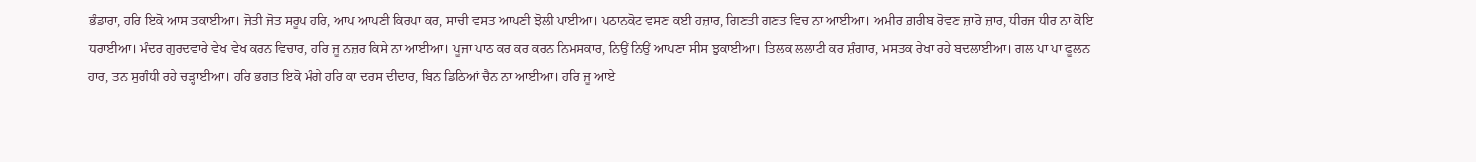ਭੰਡਾਰਾ, ਹਰਿ ਇਕੋ ਆਸ ਤਕਾਈਆ। ਜੋਤੀ ਜੋਤ ਸਰੂਪ ਹਰਿ, ਆਪ ਆਪਣੀ ਕਿਰਪਾ ਕਰ, ਸਾਚੀ ਵਸਤ ਆਪਣੀ ਝੋਲੀ ਪਾਈਆ। ਪਠਾਨਕੋਟ ਵਸਣ ਕਈ ਹਜ਼ਾਰ, ਗਿਣਤੀ ਗਣਤ ਵਿਚ ਨਾ ਆਈਆ। ਅਮੀਰ ਗ਼ਰੀਬ ਰੋਵਣ ਜ਼ਾਰੋ ਜ਼ਾਰ, ਧੀਰਜ ਧੀਰ ਨਾ ਕੋਇ ਧਰਾਈਆ। ਮੰਦਰ ਗੁਰਦਵਾਰੇ ਵੇਖ ਵੇਖ ਕਰਨ ਵਿਚਾਰ, ਹਰਿ ਜੂ ਨਜ਼ਰ ਕਿਸੇ ਨਾ ਆਈਆ। ਪੂਜਾ ਪਾਠ ਕਰ ਕਰ ਕਰਨ ਨਿਮਸਕਾਰ, ਨਿਉਂ ਨਿਉਂ ਆਪਣਾ ਸੀਸ ਝੁਕਾਈਆ। ਤਿਲਕ ਲਲਾਟੀ ਕਰ ਸ਼ੰਗਾਰ, ਮਸਤਕ ਰੇਖਾ ਰਹੇ ਬਦਲਾਈਆ। ਗਲ ਪਾ ਪਾ ਫੂਲਨ ਹਾਰ, ਤਨ ਸੁਗੰਧੀ ਰਹੇ ਚੜ੍ਹਾਈਆ। ਹਰਿ ਭਗਤ ਇਕੋ ਮੰਗੇ ਹਰਿ ਕਾ ਦਰਸ ਦੀਦਾਰ, ਬਿਨ ਡਿਠਿਆਂ ਚੈਨ ਨਾ ਆਈਆ। ਹਰਿ ਜੂ ਆਏ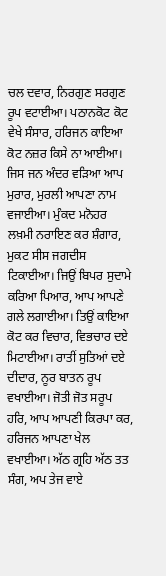ਚਲ ਦਵਾਰ, ਨਿਰਗੁਣ ਸਰਗੁਣ ਰੂਪ ਵਟਾਈਆ। ਪਠਾਨਕੋਟ ਕੋਟ ਵੇਖੇ ਸੰਸਾਰ, ਹਰਿਜਨ ਕਾਇਆ ਕੋਟ ਨਜ਼ਰ ਕਿਸੇ ਨਾ ਆਈਆ। ਜਿਸ ਜਨ ਅੰਦਰ ਵੜਿਆ ਆਪ ਮੁਰਾਰ, ਮੁਰਲੀ ਆਪਣਾ ਨਾਮ ਵਜਾਈਆ। ਮੁੰਕਦ ਮਨੋਹਰ ਲਖ਼ਮੀ ਨਰਾਇਣ ਕਰ ਸ਼ੰਗਾਰ, ਮੁਕਟ ਸੀਸ ਜਗਦੀਸ ਟਿਕਾਈਆ। ਜਿਉਂ ਬਿਪਰ ਸੁਦਾਮੇ ਕਰਿਆ ਪਿਆਰ, ਆਪ ਆਪਣੇ ਗਲੇ ਲਗਾਈਆ। ਤਿਉਂ ਕਾਇਆ ਕੋਟ ਕਰ ਵਿਚਾਰ, ਵਿਭਚਾਰ ਦਏ ਮਿਟਾਈਆ। ਰਾਤੀਂ ਸੁਤਿਆਂ ਦਏ ਦੀਦਾਰ, ਨੂਰ ਬਾਤਨ ਰੂਪ ਵਖਾਈਆ। ਜੋਤੀ ਜੋਤ ਸਰੂਪ ਹਰਿ, ਆਪ ਆਪਣੀ ਕਿਰਪਾ ਕਰ, ਹਰਿਜਨ ਆਪਣਾ ਖੇਲ ਵਖਾਈਆ। ਅੱਠ ਗ੍ਰਹਿ ਅੱਠ ਤਤ ਸੰਗ, ਅਪ ਤੇਜ ਵਾਏ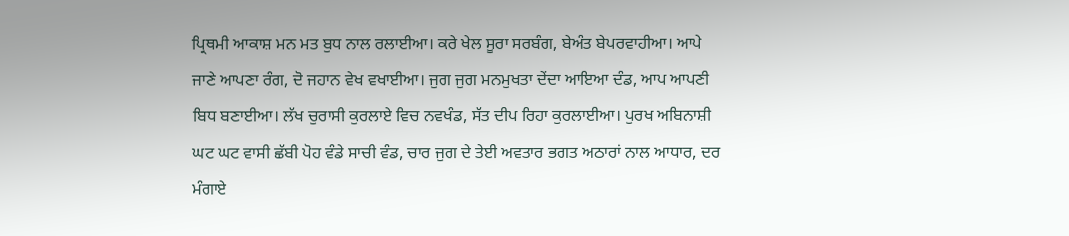ਪ੍ਰਿਥਮੀ ਆਕਾਸ਼ ਮਨ ਮਤ ਬੁਧ ਨਾਲ ਰਲਾਈਆ। ਕਰੇ ਖੇਲ ਸੂਰਾ ਸਰਬੰਗ, ਬੇਅੰਤ ਬੇਪਰਵਾਹੀਆ। ਆਪੇ ਜਾਣੇ ਆਪਣਾ ਰੰਗ, ਦੋ ਜਹਾਨ ਵੇਖ ਵਖਾਈਆ। ਜੁਗ ਜੁਗ ਮਨਮੁਖਤਾ ਦੇਂਦਾ ਆਇਆ ਦੰਡ, ਆਪ ਆਪਣੀ ਬਿਧ ਬਣਾਈਆ। ਲੱਖ ਚੁਰਾਸੀ ਕੁਰਲਾਏ ਵਿਚ ਨਵਖੰਡ, ਸੱਤ ਦੀਪ ਰਿਹਾ ਕੁਰਲਾਈਆ। ਪੁਰਖ ਅਬਿਨਾਸ਼ੀ ਘਟ ਘਟ ਵਾਸੀ ਛੱਬੀ ਪੋਹ ਵੰਡੇ ਸਾਚੀ ਵੰਡ, ਚਾਰ ਜੁਗ ਦੇ ਤੇਈ ਅਵਤਾਰ ਭਗਤ ਅਠਾਰਾਂ ਨਾਲ ਆਧਾਰ, ਦਰ ਮੰਗਾਏ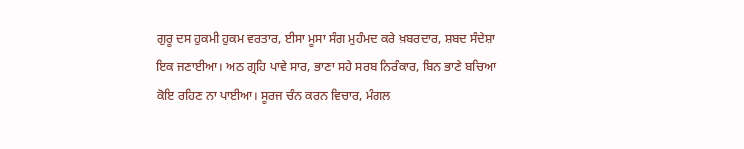ਗੁਰੂ ਦਸ ਹੁਕਮੀ ਹੁਕਮ ਵਰਤਾਰ, ਈਸਾ ਮੂਸਾ ਸੰਗ ਮੁਹੰਮਦ ਕਰੇ ਖ਼ਬਰਦਾਰ, ਸ਼ਬਦ ਸੰਦੇਸ਼ਾ ਇਕ ਜਣਾਈਆ। ਅਠ ਗ੍ਰਹਿ ਪਾਵੇ ਸਾਰ, ਭਾਣਾ ਸਹੇ ਸਰਬ ਨਿਰੰਕਾਰ, ਬਿਨ ਭਾਣੇ ਬਚਿਆ ਕੋਇ ਰਹਿਣ ਨਾ ਪਾਈਆ। ਸੂਰਜ ਚੰਨ ਕਰਨ ਵਿਚਾਰ, ਮੰਗਲ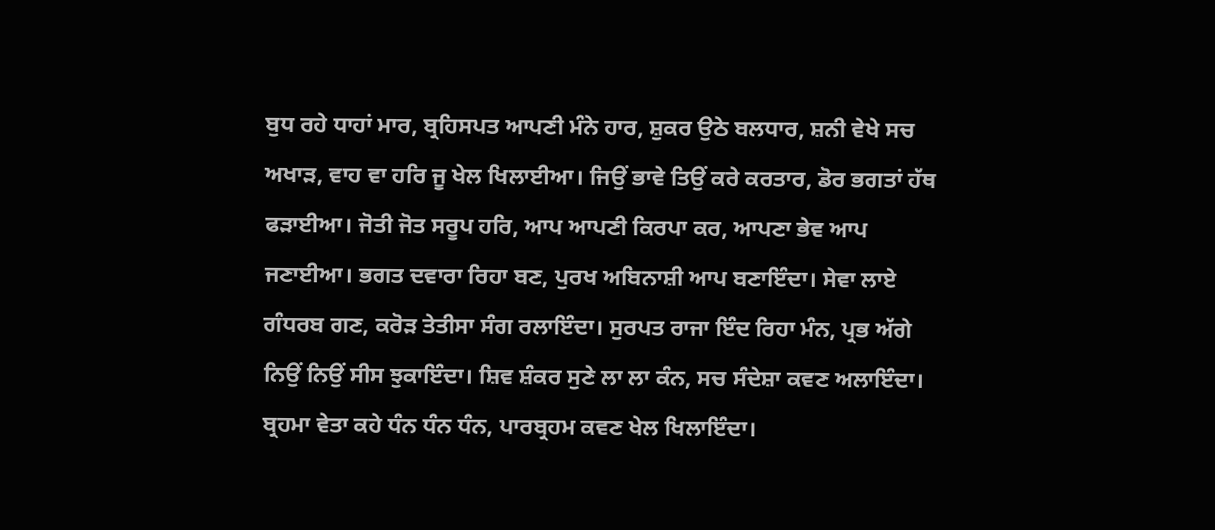ਬੁਧ ਰਹੇ ਧਾਹਾਂ ਮਾਰ, ਬ੍ਰਹਿਸਪਤ ਆਪਣੀ ਮੰਨੇ ਹਾਰ, ਸ਼ੁਕਰ ਉਠੇ ਬਲਧਾਰ, ਸ਼ਨੀ ਵੇਖੇ ਸਚ ਅਖਾੜ, ਵਾਹ ਵਾ ਹਰਿ ਜੂ ਖੇਲ ਖਿਲਾਈਆ। ਜਿਉਂ ਭਾਵੇ ਤਿਉਂ ਕਰੇ ਕਰਤਾਰ, ਡੋਰ ਭਗਤਾਂ ਹੱਥ ਫੜਾਈਆ। ਜੋਤੀ ਜੋਤ ਸਰੂਪ ਹਰਿ, ਆਪ ਆਪਣੀ ਕਿਰਪਾ ਕਰ, ਆਪਣਾ ਭੇਵ ਆਪ ਜਣਾਈਆ। ਭਗਤ ਦਵਾਰਾ ਰਿਹਾ ਬਣ, ਪੁਰਖ ਅਬਿਨਾਸ਼ੀ ਆਪ ਬਣਾਇੰਦਾ। ਸੇਵਾ ਲਾਏ ਗੰਧਰਬ ਗਣ, ਕਰੋੜ ਤੇਤੀਸਾ ਸੰਗ ਰਲਾਇੰਦਾ। ਸੁਰਪਤ ਰਾਜਾ ਇੰਦ ਰਿਹਾ ਮੰਨ, ਪ੍ਰਭ ਅੱਗੇ ਨਿਉਂ ਨਿਉਂ ਸੀਸ ਝੁਕਾਇੰਦਾ। ਸ਼ਿਵ ਸ਼ੰਕਰ ਸੁਣੇ ਲਾ ਲਾ ਕੰਨ, ਸਚ ਸੰਦੇਸ਼ਾ ਕਵਣ ਅਲਾਇੰਦਾ। ਬ੍ਰਹਮਾ ਵੇਤਾ ਕਹੇ ਧੰਨ ਧੰਨ ਧੰਨ, ਪਾਰਬ੍ਰਹਮ ਕਵਣ ਖੇਲ ਖਿਲਾਇੰਦਾ।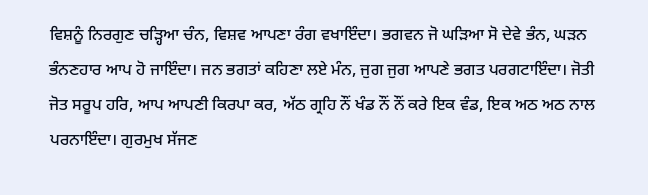ਵਿਸ਼ਨੂੰ ਨਿਰਗੁਣ ਚੜ੍ਹਿਆ ਚੰਨ, ਵਿਸ਼ਵ ਆਪਣਾ ਰੰਗ ਵਖਾਇੰਦਾ। ਭਗਵਨ ਜੋ ਘੜਿਆ ਸੋ ਦੇਵੇ ਭੰਨ, ਘੜਨ ਭੰਨਣਹਾਰ ਆਪ ਹੋ ਜਾਇੰਦਾ। ਜਨ ਭਗਤਾਂ ਕਹਿਣਾ ਲਏ ਮੰਨ, ਜੁਗ ਜੁਗ ਆਪਣੇ ਭਗਤ ਪਰਗਟਾਇੰਦਾ। ਜੋਤੀ ਜੋਤ ਸਰੂਪ ਹਰਿ, ਆਪ ਆਪਣੀ ਕਿਰਪਾ ਕਰ, ਅੱਠ ਗ੍ਰਹਿ ਨੌਂ ਖੰਡ ਨੌਂ ਨੌਂ ਕਰੇ ਇਕ ਵੰਡ, ਇਕ ਅਠ ਅਠ ਨਾਲ ਪਰਨਾਇੰਦਾ। ਗੁਰਮੁਖ ਸੱਜਣ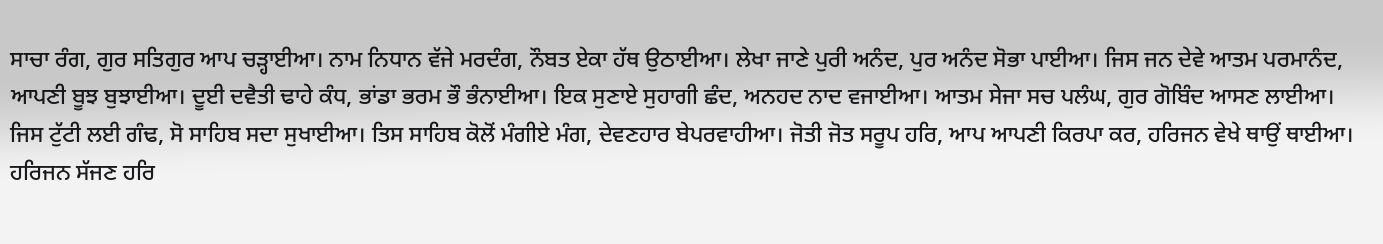ਸਾਚਾ ਰੰਗ, ਗੁਰ ਸਤਿਗੁਰ ਆਪ ਚੜ੍ਹਾਈਆ। ਨਾਮ ਨਿਧਾਨ ਵੱਜੇ ਮਰਦੰਗ, ਨੌਬਤ ਏਕਾ ਹੱਥ ਉਠਾਈਆ। ਲੇਖਾ ਜਾਣੇ ਪੁਰੀ ਅਨੰਦ, ਪੁਰ ਅਨੰਦ ਸੋਭਾ ਪਾਈਆ। ਜਿਸ ਜਨ ਦੇਵੇ ਆਤਮ ਪਰਮਾਨੰਦ, ਆਪਣੀ ਬੂਝ ਬੁਝਾਈਆ। ਦੂਈ ਦਵੈਤੀ ਢਾਹੇ ਕੰਧ, ਭਾਂਡਾ ਭਰਮ ਭੌ ਭੰਨਾਈਆ। ਇਕ ਸੁਣਾਏ ਸੁਹਾਗੀ ਛੰਦ, ਅਨਹਦ ਨਾਦ ਵਜਾਈਆ। ਆਤਮ ਸੇਜਾ ਸਚ ਪਲੰਘ, ਗੁਰ ਗੋਬਿੰਦ ਆਸਣ ਲਾਈਆ। ਜਿਸ ਟੁੱਟੀ ਲਈ ਗੰਢ, ਸੋ ਸਾਹਿਬ ਸਦਾ ਸੁਖਾਈਆ। ਤਿਸ ਸਾਹਿਬ ਕੋਲੋਂ ਮੰਗੀਏ ਮੰਗ, ਦੇਵਣਹਾਰ ਬੇਪਰਵਾਹੀਆ। ਜੋਤੀ ਜੋਤ ਸਰੂਪ ਹਰਿ, ਆਪ ਆਪਣੀ ਕਿਰਪਾ ਕਰ, ਹਰਿਜਨ ਵੇਖੇ ਥਾਉਂ ਥਾਈਆ। ਹਰਿਜਨ ਸੱਜਣ ਹਰਿ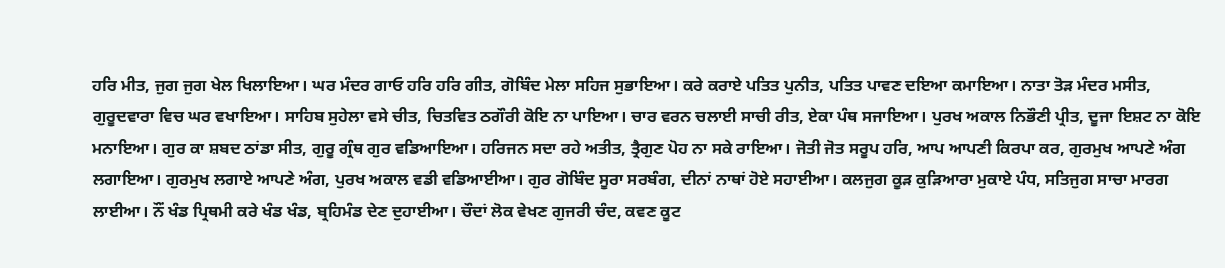ਹਰਿ ਮੀਤ, ਜੁਗ ਜੁਗ ਖੇਲ ਖਿਲਾਇਆ। ਘਰ ਮੰਦਰ ਗਾਓ ਹਰਿ ਹਰਿ ਗੀਤ, ਗੋਬਿੰਦ ਮੇਲਾ ਸਹਿਜ ਸੁਭਾਇਆ। ਕਰੇ ਕਰਾਏ ਪਤਿਤ ਪੁਨੀਤ, ਪਤਿਤ ਪਾਵਣ ਦਇਆ ਕਮਾਇਆ। ਨਾਤਾ ਤੋੜ ਮੰਦਰ ਮਸੀਤ, ਗੁਰੂਦਵਾਰਾ ਵਿਚ ਘਰ ਵਖਾਇਆ। ਸਾਹਿਬ ਸੁਹੇਲਾ ਵਸੇ ਚੀਤ, ਚਿਤਵਿਤ ਠਗੌਰੀ ਕੋਇ ਨਾ ਪਾਇਆ। ਚਾਰ ਵਰਨ ਚਲਾਈ ਸਾਚੀ ਰੀਤ, ਏਕਾ ਪੰਥ ਸਜਾਇਆ। ਪੁਰਖ ਅਕਾਲ ਨਿਭੌਣੀ ਪ੍ਰੀਤ, ਦੂਜਾ ਇਸ਼ਟ ਨਾ ਕੋਇ ਮਨਾਇਆ। ਗੁਰ ਕਾ ਸ਼ਬਦ ਠਾਂਡਾ ਸੀਤ, ਗੁਰੂ ਗ੍ਰੰਥ ਗੁਰ ਵਡਿਆਇਆ। ਹਰਿਜਨ ਸਦਾ ਰਹੇ ਅਤੀਤ, ਤ੍ਰੈਗੁਣ ਪੋਹ ਨਾ ਸਕੇ ਰਾਇਆ। ਜੋਤੀ ਜੋਤ ਸਰੂਪ ਹਰਿ, ਆਪ ਆਪਣੀ ਕਿਰਪਾ ਕਰ, ਗੁਰਮੁਖ ਆਪਣੇ ਅੰਗ ਲਗਾਇਆ। ਗੁਰਮੁਖ ਲਗਾਏ ਆਪਣੇ ਅੰਗ, ਪੁਰਖ ਅਕਾਲ ਵਡੀ ਵਡਿਆਈਆ। ਗੁਰ ਗੋਬਿੰਦ ਸੂਰਾ ਸਰਬੰਗ, ਦੀਨਾਂ ਨਾਥਾਂ ਹੋਏ ਸਹਾਈਆ। ਕਲਜੁਗ ਕੂੜ ਕੁੜਿਆਰਾ ਮੁਕਾਏ ਪੰਧ, ਸਤਿਜੁਗ ਸਾਚਾ ਮਾਰਗ ਲਾਈਆ। ਨੌਂ ਖੰਡ ਪ੍ਰਿਥਮੀ ਕਰੇ ਖੰਡ ਖੰਡ, ਬ੍ਰਹਿਮੰਡ ਦੇਣ ਦੁਹਾਈਆ। ਚੌਦਾਂ ਲੋਕ ਵੇਖਣ ਗੁਜਰੀ ਚੰਦ, ਕਵਣ ਕੂਟ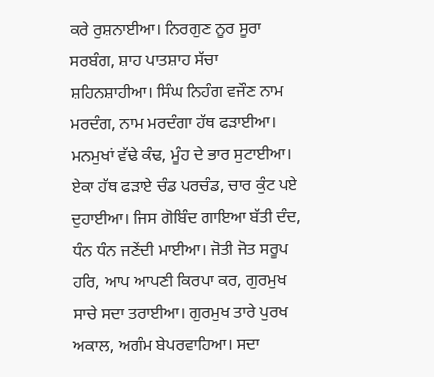ਕਰੇ ਰੁਸ਼ਨਾਈਆ। ਨਿਰਗੁਣ ਨੂਰ ਸੂਰਾ ਸਰਬੰਗ, ਸ਼ਾਹ ਪਾਤਸ਼ਾਹ ਸੱਚਾ ਸ਼ਹਿਨਸ਼ਾਹੀਆ। ਸਿੰਘ ਨਿਹੰਗ ਵਜੌਣ ਨਾਮ ਮਰਦੰਗ, ਨਾਮ ਮਰਦੰਗਾ ਹੱਥ ਫੜਾਈਆ। ਮਨਮੁਖਾਂ ਵੱਢੇ ਕੰਢ, ਮੂੰਹ ਦੇ ਭਾਰ ਸੁਟਾਈਆ। ਏਕਾ ਹੱਥ ਫੜਾਏ ਚੰਡ ਪਰਚੰਡ, ਚਾਰ ਕੁੰਟ ਪਏ ਦੁਹਾਈਆ। ਜਿਸ ਗੋਬਿੰਦ ਗਾਇਆ ਬੱਤੀ ਦੰਦ, ਧੰਨ ਧੰਨ ਜਣੇਂਦੀ ਮਾਈਆ। ਜੋਤੀ ਜੋਤ ਸਰੂਪ ਹਰਿ, ਆਪ ਆਪਣੀ ਕਿਰਪਾ ਕਰ, ਗੁਰਮੁਖ ਸਾਚੇ ਸਦਾ ਤਰਾਈਆ। ਗੁਰਮੁਖ ਤਾਰੇ ਪੁਰਖ ਅਕਾਲ, ਅਗੰਮ ਬੇਪਰਵਾਹਿਆ। ਸਦਾ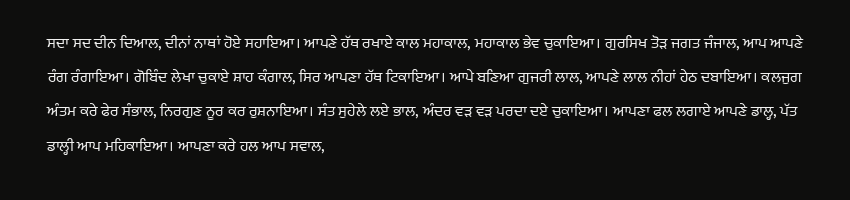ਸਦਾ ਸਦ ਦੀਨ ਦਿਆਲ, ਦੀਨਾਂ ਨਾਥਾਂ ਹੋਏ ਸਹਾਇਆ। ਆਪਣੇ ਹੱਥ ਰਖਾਏ ਕਾਲ ਮਹਾਕਾਲ, ਮਹਾਕਾਲ ਭੇਵ ਚੁਕਾਇਆ। ਗੁਰਸਿਖ ਤੋੜ ਜਗਤ ਜੰਜਾਲ, ਆਪ ਆਪਣੇ ਰੰਗ ਰੰਗਾਇਆ। ਗੋਬਿੰਦ ਲੇਖਾ ਚੁਕਾਏ ਸ਼ਾਹ ਕੰਗਾਲ, ਸਿਰ ਆਪਣਾ ਹੱਥ ਟਿਕਾਇਆ। ਆਪੇ ਬਣਿਆ ਗੁਜਰੀ ਲਾਲ, ਆਪਣੇ ਲਾਲ ਨੀਹਾਂ ਹੇਠ ਦਬਾਇਆ। ਕਲਜੁਗ ਅੰਤਮ ਕਰੇ ਫੇਰ ਸੰਭਾਲ, ਨਿਰਗੁਣ ਨੂਰ ਕਰ ਰੁਸ਼ਨਾਇਆ। ਸੰਤ ਸੁਹੇਲੇ ਲਏ ਭਾਲ, ਅੰਦਰ ਵੜ ਵੜ ਪਰਦਾ ਦਏ ਚੁਕਾਇਆ। ਆਪਣਾ ਫਲ ਲਗਾਏ ਆਪਣੇ ਡਾਲ੍ਹ, ਪੱਤ ਡਾਲ੍ਹੀ ਆਪ ਮਹਿਕਾਇਆ। ਆਪਣਾ ਕਰੇ ਹਲ ਆਪ ਸਵਾਲ,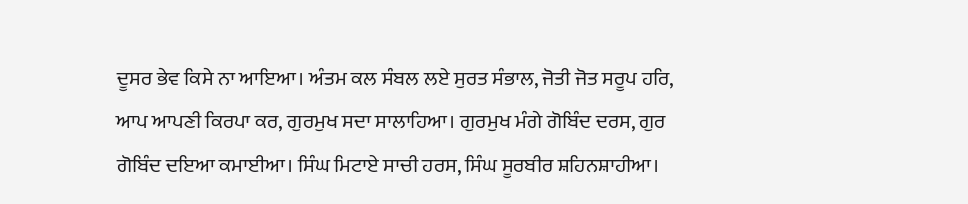ਦੂਸਰ ਭੇਵ ਕਿਸੇ ਨਾ ਆਇਆ। ਅੰਤਮ ਕਲ ਸੰਬਲ ਲਏ ਸੁਰਤ ਸੰਭਾਲ, ਜੋਤੀ ਜੋਤ ਸਰੂਪ ਹਰਿ, ਆਪ ਆਪਣੀ ਕਿਰਪਾ ਕਰ, ਗੁਰਮੁਖ ਸਦਾ ਸਾਲਾਹਿਆ। ਗੁਰਮੁਖ ਮੰਗੇ ਗੋਬਿੰਦ ਦਰਸ, ਗੁਰ ਗੋਬਿੰਦ ਦਇਆ ਕਮਾਈਆ। ਸਿੰਘ ਮਿਟਾਏ ਸਾਚੀ ਹਰਸ, ਸਿੰਘ ਸੂਰਬੀਰ ਸ਼ਹਿਨਸ਼ਾਹੀਆ।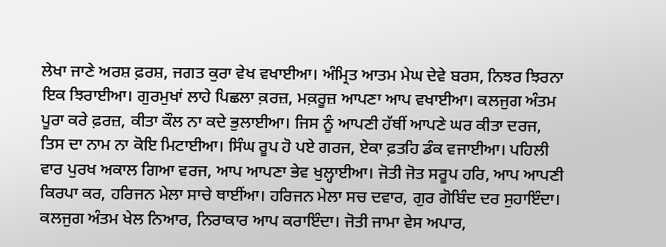ਲੇਖਾ ਜਾਣੇ ਅਰਸ਼ ਫ਼ਰਸ਼, ਜਗਤ ਕੁਰਾ ਵੇਖ ਵਖਾਈਆ। ਅੰਮ੍ਰਿਤ ਆਤਮ ਮੇਘ ਦੇਵੇ ਬਰਸ, ਨਿਝਰ ਝਿਰਨਾ ਇਕ ਝਿਰਾਈਆ। ਗੁਰਮੁਖਾਂ ਲਾਹੇ ਪਿਛਲਾ ਕ਼ਰਜ਼, ਮਕ਼ਰੂਜ਼ ਆਪਣਾ ਆਪ ਵਖਾਈਆ। ਕਲਜੁਗ ਅੰਤਮ ਪੂਰਾ ਕਰੇ ਫ਼ਰਜ਼, ਕੀਤਾ ਕੌਲ ਨਾ ਕਦੇ ਭੁਲਾਈਆ। ਜਿਸ ਨੂੰ ਆਪਣੀ ਹੱਥੀਂ ਆਪਣੇ ਘਰ ਕੀਤਾ ਦਰਜ, ਤਿਸ ਦਾ ਨਾਮ ਨਾ ਕੋਇ ਮਿਟਾਈਆ। ਸਿੰਘ ਰੂਪ ਹੋ ਪਏ ਗਰਜ, ਏਕਾ ਫ਼ਤਹਿ ਡੰਕ ਵਜਾਈਆ। ਪਹਿਲੀ ਵਾਰ ਪੁਰਖ ਅਕਾਲ ਗਿਆ ਵਰਜ, ਆਪ ਆਪਣਾ ਭੇਵ ਖੁਲ੍ਹਾਈਆ। ਜੋਤੀ ਜੋਤ ਸਰੂਪ ਹਰਿ, ਆਪ ਆਪਣੀ ਕਿਰਪਾ ਕਰ, ਹਰਿਜਨ ਮੇਲਾ ਸਾਚੇ ਥਾਈਂਆ। ਹਰਿਜਨ ਮੇਲਾ ਸਚ ਦਵਾਰ, ਗੁਰ ਗੋਬਿੰਦ ਦਰ ਸੁਹਾਇੰਦਾ। ਕਲਜੁਗ ਅੰਤਮ ਖੇਲ ਨਿਆਰ, ਨਿਰਾਕਾਰ ਆਪ ਕਰਾਇੰਦਾ। ਜੋਤੀ ਜਾਮਾ ਵੇਸ ਅਪਾਰ,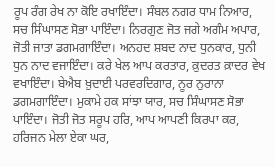ਰੂਪ ਰੰਗ ਰੇਖ ਨਾ ਕੋਇ ਰਖਾਇੰਦਾ। ਸੰਬਲ ਨਗਰ ਧਾਮ ਨਿਆਰ, ਸਚ ਸਿੰਘਾਸਣ ਸੋਭਾ ਪਾਇੰਦਾ। ਨਿਰਗੁਣ ਜੋਤ ਜਗੇ ਅਗੰਮ ਅਪਾਰ, ਜੋਤੀ ਜਾਤਾ ਡਗਮਗਾਇੰਦਾ। ਅਨਹਦ ਸ਼ਬਦ ਨਾਦ ਧੁਨਕਾਰ, ਧੁਨੀ ਧੁਨ ਨਾਦ ਵਜਾਇੰਦਾ। ਕਰੇ ਖੇਲ ਆਪ ਕਰਤਾਰ, ਕ਼ੁਦਰਤ ਕ਼ਾਦਰ ਵੇਖ ਵਖਾਇੰਦਾ। ਬੇਐਬ ਖ਼ੁਦਾਈ ਪਰਵਰਦਿਗਾਰ, ਨੂਰ ਨੁਰਾਨਾ ਡਗਮਗਾਇੰਦਾ। ਮੁਕਾਮੇ ਹਕ ਸਾਂਝਾ ਯਾਰ, ਸਚ ਸਿੰਘਾਸਣ ਸੋਭਾ ਪਾਇੰਦਾ। ਜੋਤੀ ਜੋਤ ਸਰੂਪ ਹਰਿ, ਆਪ ਆਪਣੀ ਕਿਰਪਾ ਕਰ, ਹਰਿਜਨ ਮੇਲਾ ਏਕਾ ਘਰ,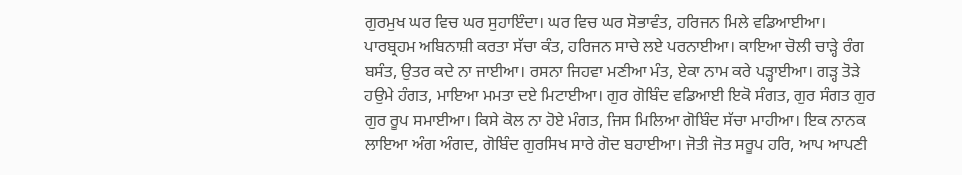ਗੁਰਮੁਖ ਘਰ ਵਿਚ ਘਰ ਸੁਹਾਇੰਦਾ। ਘਰ ਵਿਚ ਘਰ ਸੋਭਾਵੰਤ, ਹਰਿਜਨ ਮਿਲੇ ਵਡਿਆਈਆ। ਪਾਰਬ੍ਰਹਮ ਅਬਿਨਾਸ਼ੀ ਕਰਤਾ ਸੱਚਾ ਕੰਤ, ਹਰਿਜਨ ਸਾਚੇ ਲਏ ਪਰਨਾਈਆ। ਕਾਇਆ ਚੋਲੀ ਚਾੜ੍ਹੇ ਰੰਗ ਬਸੰਤ, ਉਤਰ ਕਦੇ ਨਾ ਜਾਈਆ। ਰਸਨਾ ਜਿਹਵਾ ਮਣੀਆ ਮੰਤ, ਏਕਾ ਨਾਮ ਕਰੇ ਪੜ੍ਹਾਈਆ। ਗੜ੍ਹ ਤੋੜੇ ਹਉਮੇ ਹੰਗਤ, ਮਾਇਆ ਮਮਤਾ ਦਏ ਮਿਟਾਈਆ। ਗੁਰ ਗੋਬਿੰਦ ਵਡਿਆਈ ਇਕੋ ਸੰਗਤ, ਗੁਰ ਸੰਗਤ ਗੁਰ ਗੁਰ ਰੂਪ ਸਮਾਈਆ। ਕਿਸੇ ਕੋਲ ਨਾ ਹੋਏ ਮੰਗਤ, ਜਿਸ ਮਿਲਿਆ ਗੋਬਿੰਦ ਸੱਚਾ ਮਾਹੀਆ। ਇਕ ਨਾਨਕ ਲਾਇਆ ਅੰਗ ਅੰਗਦ, ਗੋਬਿੰਦ ਗੁਰਸਿਖ ਸਾਰੇ ਗੋਦ ਬਹਾਈਆ। ਜੋਤੀ ਜੋਤ ਸਰੂਪ ਹਰਿ, ਆਪ ਆਪਣੀ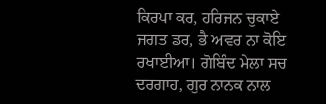ਕਿਰਪਾ ਕਰ, ਹਰਿਜਨ ਚੁਕਾਏ ਜਗਤ ਡਰ, ਭੈ ਅਵਰ ਨਾ ਕੋਇ ਰਖਾਈਆ। ਗੋਬਿੰਦ ਮੇਲਾ ਸਚ ਦਰਗਾਹ, ਗੁਰ ਨਾਨਕ ਨਾਲ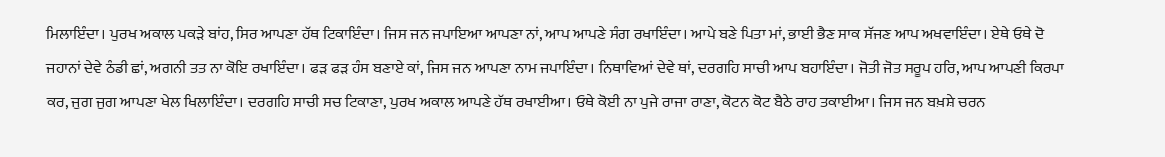ਮਿਲਾਇੰਦਾ। ਪੁਰਖ ਅਕਾਲ ਪਕੜੇ ਬਾਂਹ, ਸਿਰ ਆਪਣਾ ਹੱਥ ਟਿਕਾਇੰਦਾ। ਜਿਸ ਜਨ ਜਪਾਇਆ ਆਪਣਾ ਨਾਂ, ਆਪ ਆਪਣੇ ਸੰਗ ਰਖਾਇੰਦਾ। ਆਪੇ ਬਣੇ ਪਿਤਾ ਮਾਂ, ਭਾਈ ਭੈਣ ਸਾਕ ਸੱਜਣ ਆਪ ਅਖਵਾਇੰਦਾ। ਏਥੇ ਓਥੇ ਦੋ ਜਹਾਨਾਂ ਦੇਵੇ ਠੰਡੀ ਛਾਂ, ਅਗਨੀ ਤਤ ਨਾ ਕੋਇ ਰਖਾਇੰਦਾ। ਫੜ ਫੜ ਹੰਸ ਬਣਾਏ ਕਾਂ, ਜਿਸ ਜਨ ਆਪਣਾ ਨਾਮ ਜਪਾਇੰਦਾ। ਨਿਥਾਵਿਆਂ ਦੇਵੇ ਥਾਂ, ਦਰਗਹਿ ਸਾਚੀ ਆਪ ਬਹਾਇੰਦਾ। ਜੋਤੀ ਜੋਤ ਸਰੂਪ ਹਰਿ, ਆਪ ਆਪਣੀ ਕਿਰਪਾ ਕਰ, ਜੁਗ ਜੁਗ ਆਪਣਾ ਖੇਲ ਖਿਲਾਇੰਦਾ। ਦਰਗਹਿ ਸਾਚੀ ਸਚ ਟਿਕਾਣਾ, ਪੁਰਖ ਅਕਾਲ ਆਪਣੇ ਹੱਥ ਰਖਾਈਆ। ਓਥੇ ਕੋਈ ਨਾ ਪੁਜੇ ਰਾਜਾ ਰਾਣਾ, ਕੋਟਨ ਕੋਟ ਬੈਠੇ ਰਾਹ ਤਕਾਈਆ। ਜਿਸ ਜਨ ਬਖ਼ਸ਼ੇ ਚਰਨ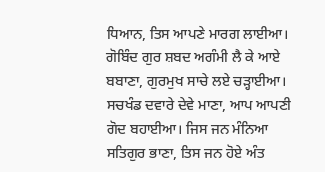ਧਿਆਨ, ਤਿਸ ਆਪਣੇ ਮਾਰਗ ਲਾਈਆ। ਗੋਬਿੰਦ ਗੁਰ ਸ਼ਬਦ ਅਗੰਮੀ ਲੈ ਕੇ ਆਏ ਬਬਾਣਾ, ਗੁਰਮੁਖ ਸਾਚੇ ਲਏ ਚੜ੍ਹਾਈਆ। ਸਚਖੰਡ ਦਵਾਰੇ ਦੇਵੇ ਮਾਣਾ, ਆਪ ਆਪਣੀ ਗੋਦ ਬਹਾਈਆ। ਜਿਸ ਜਨ ਮੰਨਿਆ ਸਤਿਗੁਰ ਭਾਣਾ, ਤਿਸ ਜਨ ਹੋਏ ਅੰਤ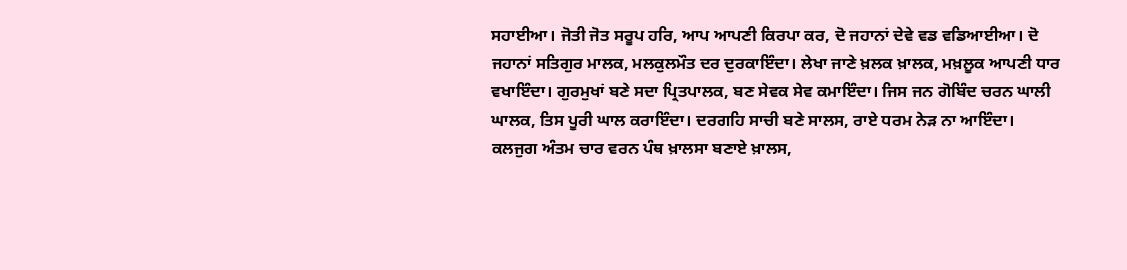ਸਹਾਈਆ। ਜੋਤੀ ਜੋਤ ਸਰੂਪ ਹਰਿ, ਆਪ ਆਪਣੀ ਕਿਰਪਾ ਕਰ, ਦੋ ਜਹਾਨਾਂ ਦੇਵੇ ਵਡ ਵਡਿਆਈਆ। ਦੋ ਜਹਾਨਾਂ ਸਤਿਗੁਰ ਮਾਲਕ, ਮਲਕੁਲਮੌਤ ਦਰ ਦੁਰਕਾਇੰਦਾ। ਲੇਖਾ ਜਾਣੇ ਖ਼ਲਕ ਖ਼ਾਲਕ, ਮਖ਼ਲੂਕ ਆਪਣੀ ਧਾਰ ਵਖਾਇੰਦਾ। ਗੁਰਮੁਖਾਂ ਬਣੇ ਸਦਾ ਪ੍ਰਿਤਪਾਲਕ, ਬਣ ਸੇਵਕ ਸੇਵ ਕਮਾਇੰਦਾ। ਜਿਸ ਜਨ ਗੋਬਿੰਦ ਚਰਨ ਘਾਲੀ ਘਾਲਕ, ਤਿਸ ਪੂਰੀ ਘਾਲ ਕਰਾਇੰਦਾ। ਦਰਗਹਿ ਸਾਚੀ ਬਣੇ ਸਾਲਸ, ਰਾਏ ਧਰਮ ਨੇੜ ਨਾ ਆਇੰਦਾ। ਕਲਜੁਗ ਅੰਤਮ ਚਾਰ ਵਰਨ ਪੰਥ ਖ਼ਾਲਸਾ ਬਣਾਏ ਖ਼ਾਲਸ,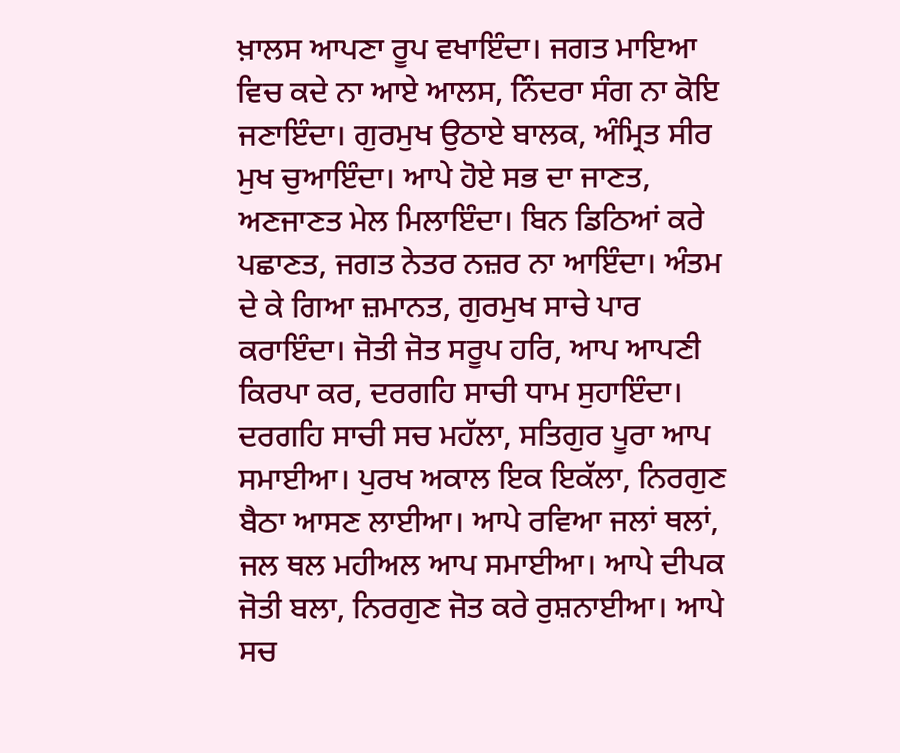ਖ਼ਾਲਸ ਆਪਣਾ ਰੂਪ ਵਖਾਇੰਦਾ। ਜਗਤ ਮਾਇਆ ਵਿਚ ਕਦੇ ਨਾ ਆਏ ਆਲਸ, ਨਿੰਦਰਾ ਸੰਗ ਨਾ ਕੋਇ ਜਣਾਇੰਦਾ। ਗੁਰਮੁਖ ਉਠਾਏ ਬਾਲਕ, ਅੰਮ੍ਰਿਤ ਸੀਰ ਮੁਖ ਚੁਆਇੰਦਾ। ਆਪੇ ਹੋਏ ਸਭ ਦਾ ਜਾਣਤ, ਅਣਜਾਣਤ ਮੇਲ ਮਿਲਾਇੰਦਾ। ਬਿਨ ਡਿਠਿਆਂ ਕਰੇ ਪਛਾਣਤ, ਜਗਤ ਨੇਤਰ ਨਜ਼ਰ ਨਾ ਆਇੰਦਾ। ਅੰਤਮ ਦੇ ਕੇ ਗਿਆ ਜ਼ਮਾਨਤ, ਗੁਰਮੁਖ ਸਾਚੇ ਪਾਰ ਕਰਾਇੰਦਾ। ਜੋਤੀ ਜੋਤ ਸਰੂਪ ਹਰਿ, ਆਪ ਆਪਣੀ ਕਿਰਪਾ ਕਰ, ਦਰਗਹਿ ਸਾਚੀ ਧਾਮ ਸੁਹਾਇੰਦਾ। ਦਰਗਹਿ ਸਾਚੀ ਸਚ ਮਹੱਲਾ, ਸਤਿਗੁਰ ਪੂਰਾ ਆਪ ਸਮਾਈਆ। ਪੁਰਖ ਅਕਾਲ ਇਕ ਇਕੱਲਾ, ਨਿਰਗੁਣ ਬੈਠਾ ਆਸਣ ਲਾਈਆ। ਆਪੇ ਰਵਿਆ ਜਲਾਂ ਥਲਾਂ, ਜਲ ਥਲ ਮਹੀਅਲ ਆਪ ਸਮਾਈਆ। ਆਪੇ ਦੀਪਕ ਜੋਤੀ ਬਲਾ, ਨਿਰਗੁਣ ਜੋਤ ਕਰੇ ਰੁਸ਼ਨਾਈਆ। ਆਪੇ ਸਚ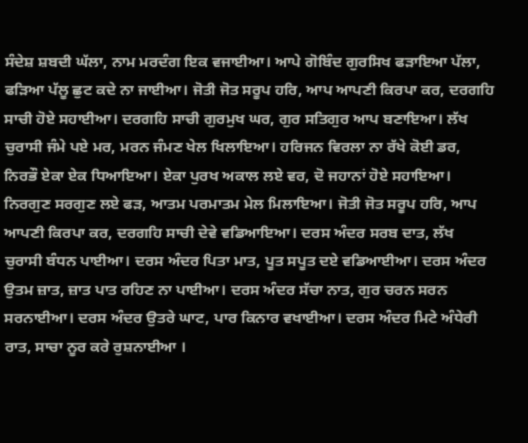ਸੰਦੇਸ਼ ਸ਼ਬਦੀ ਘੱਲਾ, ਨਾਮ ਮਰਦੰਗ ਇਕ ਵਜਾਈਆ। ਆਪੇ ਗੋਬਿੰਦ ਗੁਰਸਿਖ ਫੜਾਇਆ ਪੱਲਾ, ਫੜਿਆ ਪੱਲੂ ਛੁਟ ਕਦੇ ਨਾ ਜਾਈਆ। ਜੋਤੀ ਜੋਤ ਸਰੂਪ ਹਰਿ, ਆਪ ਆਪਣੀ ਕਿਰਪਾ ਕਰ, ਦਰਗਹਿ ਸਾਚੀ ਹੋਏ ਸਹਾਈਆ। ਦਰਗਹਿ ਸਾਚੀ ਗੁਰਮੁਖ ਘਰ, ਗੁਰ ਸਤਿਗੁਰ ਆਪ ਬਣਾਇਆ। ਲੱਖ ਚੁਰਾਸੀ ਜੰਮੇ ਪਏ ਮਰ, ਮਰਨ ਜੰਮਣ ਖੇਲ ਖਿਲਾਇਆ। ਹਰਿਜਨ ਵਿਰਲਾ ਨਾ ਰੱਖੇ ਕੋਈ ਡਰ, ਨਿਰਭੌ ਏਕਾ ਏਕ ਧਿਆਇਆ। ਏਕਾ ਪੁਰਖ ਅਕਾਲ ਲਏ ਵਰ, ਦੋ ਜਹਾਨਾਂ ਹੋਏ ਸਹਾਇਆ। ਨਿਰਗੁਣ ਸਰਗੁਣ ਲਏ ਫੜ, ਆਤਮ ਪਰਮਾਤਮ ਮੇਲ ਮਿਲਾਇਆ। ਜੋਤੀ ਜੋਤ ਸਰੂਪ ਹਰਿ, ਆਪ ਆਪਣੀ ਕਿਰਪਾ ਕਰ, ਦਰਗਹਿ ਸਾਚੀ ਦੇਵੇ ਵਡਿਆਇਆ। ਦਰਸ ਅੰਦਰ ਸਰਬ ਦਾਤ, ਲੱਖ ਚੁਰਾਸੀ ਬੰਧਨ ਪਾਈਆ। ਦਰਸ ਅੰਦਰ ਪਿਤਾ ਮਾਤ, ਪੂਤ ਸਪੂਤ ਦਏ ਵਡਿਆਈਆ। ਦਰਸ ਅੰਦਰ ਉਤਮ ਜ਼ਾਤ, ਜ਼ਾਤ ਪਾਤ ਰਹਿਣ ਨਾ ਪਾਈਆ। ਦਰਸ ਅੰਦਰ ਸੱਚਾ ਨਾਤ, ਗੁਰ ਚਰਨ ਸਰਨ ਸਰਨਾਈਆ। ਦਰਸ ਅੰਦਰ ਉਤਰੇ ਘਾਟ, ਪਾਰ ਕਿਨਾਰ ਵਖਾਈਆ। ਦਰਸ ਅੰਦਰ ਮਿਟੇ ਅੰਧੇਰੀ ਰਾਤ, ਸਾਚਾ ਨੂਰ ਕਰੇ ਰੁਸ਼ਨਾਈਆ ।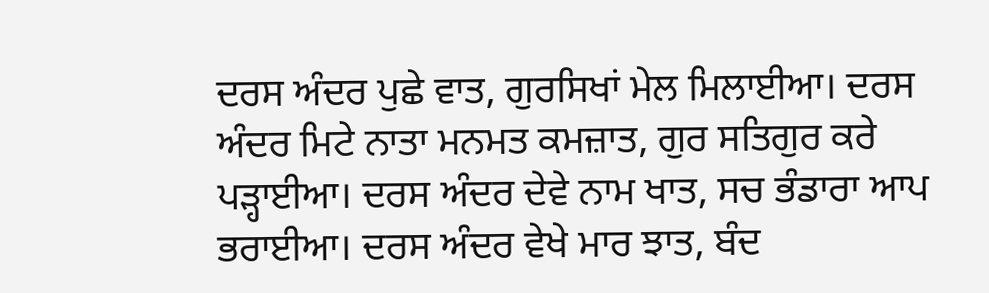ਦਰਸ ਅੰਦਰ ਪੁਛੇ ਵਾਤ, ਗੁਰਸਿਖਾਂ ਮੇਲ ਮਿਲਾਈਆ। ਦਰਸ ਅੰਦਰ ਮਿਟੇ ਨਾਤਾ ਮਨਮਤ ਕਮਜ਼ਾਤ, ਗੁਰ ਸਤਿਗੁਰ ਕਰੇ ਪੜ੍ਹਾਈਆ। ਦਰਸ ਅੰਦਰ ਦੇਵੇ ਨਾਮ ਖਾਤ, ਸਚ ਭੰਡਾਰਾ ਆਪ ਭਰਾਈਆ। ਦਰਸ ਅੰਦਰ ਵੇਖੇ ਮਾਰ ਝਾਤ, ਬੰਦ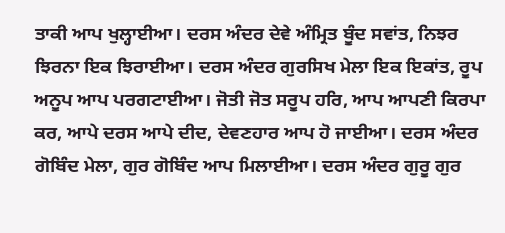ਤਾਕੀ ਆਪ ਖੁਲ੍ਹਾਈਆ। ਦਰਸ ਅੰਦਰ ਦੇਵੇ ਅੰਮ੍ਰਿਤ ਬੂੰਦ ਸਵਾਂਤ, ਨਿਝਰ ਝਿਰਨਾ ਇਕ ਝਿਰਾਈਆ। ਦਰਸ ਅੰਦਰ ਗੁਰਸਿਖ ਮੇਲਾ ਇਕ ਇਕਾਂਤ, ਰੂਪ ਅਨੂਪ ਆਪ ਪਰਗਟਾਈਆ। ਜੋਤੀ ਜੋਤ ਸਰੂਪ ਹਰਿ, ਆਪ ਆਪਣੀ ਕਿਰਪਾ ਕਰ, ਆਪੇ ਦਰਸ ਆਪੇ ਦੀਦ, ਦੇਵਣਹਾਰ ਆਪ ਹੋ ਜਾਈਆ। ਦਰਸ ਅੰਦਰ ਗੋਬਿੰਦ ਮੇਲਾ, ਗੁਰ ਗੋਬਿੰਦ ਆਪ ਮਿਲਾਈਆ। ਦਰਸ ਅੰਦਰ ਗੁਰੂ ਗੁਰ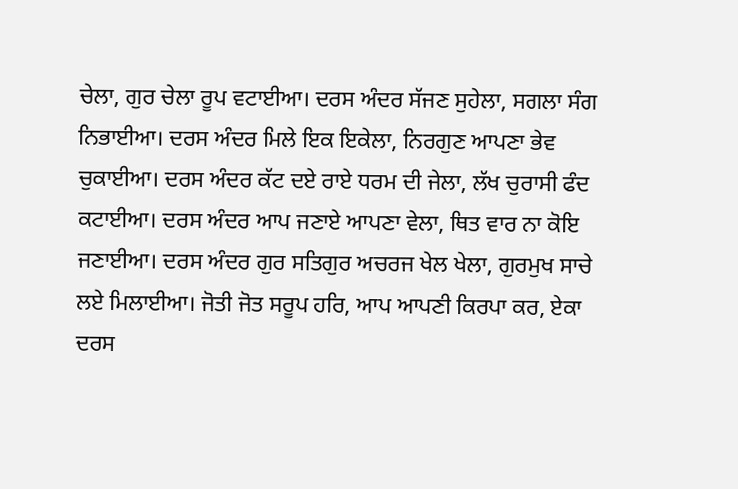ਚੇਲਾ, ਗੁਰ ਚੇਲਾ ਰੂਪ ਵਟਾਈਆ। ਦਰਸ ਅੰਦਰ ਸੱਜਣ ਸੁਹੇਲਾ, ਸਗਲਾ ਸੰਗ ਨਿਭਾਈਆ। ਦਰਸ ਅੰਦਰ ਮਿਲੇ ਇਕ ਇਕੇਲਾ, ਨਿਰਗੁਣ ਆਪਣਾ ਭੇਵ ਚੁਕਾਈਆ। ਦਰਸ ਅੰਦਰ ਕੱਟ ਦਏ ਰਾਏ ਧਰਮ ਦੀ ਜੇਲਾ, ਲੱਖ ਚੁਰਾਸੀ ਫੰਦ ਕਟਾਈਆ। ਦਰਸ ਅੰਦਰ ਆਪ ਜਣਾਏ ਆਪਣਾ ਵੇਲਾ, ਥਿਤ ਵਾਰ ਨਾ ਕੋਇ ਜਣਾਈਆ। ਦਰਸ ਅੰਦਰ ਗੁਰ ਸਤਿਗੁਰ ਅਚਰਜ ਖੇਲ ਖੇਲਾ, ਗੁਰਮੁਖ ਸਾਚੇ ਲਏ ਮਿਲਾਈਆ। ਜੋਤੀ ਜੋਤ ਸਰੂਪ ਹਰਿ, ਆਪ ਆਪਣੀ ਕਿਰਪਾ ਕਰ, ਏਕਾ ਦਰਸ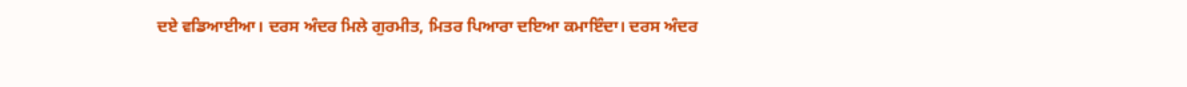ਦਏ ਵਡਿਆਈਆ। ਦਰਸ ਅੰਦਰ ਮਿਲੇ ਗੁਰਮੀਤ, ਮਿਤਰ ਪਿਆਰਾ ਦਇਆ ਕਮਾਇੰਦਾ। ਦਰਸ ਅੰਦਰ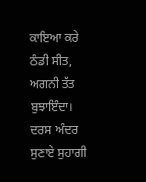ਕਾਇਆ ਕਰੇ ਠੰਡੀ ਸੀਤ, ਅਗਨੀ ਤੱਤ ਬੁਝਾਇੰਦਾ। ਦਰਸ ਅੰਦਰ ਸੁਣਾਏ ਸੁਹਾਗੀ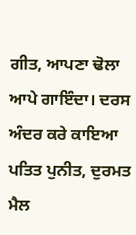ਗੀਤ, ਆਪਣਾ ਢੋਲਾ ਆਪੇ ਗਾਇੰਦਾ। ਦਰਸ ਅੰਦਰ ਕਰੇ ਕਾਇਆ ਪਤਿਤ ਪੁਨੀਤ, ਦੁਰਮਤ ਮੈਲ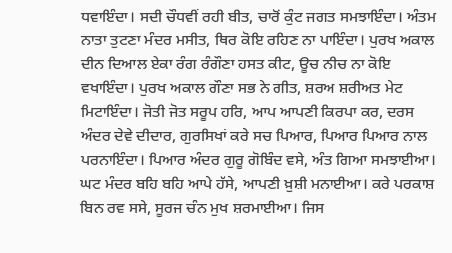ਧਵਾਇੰਦਾ। ਸਦੀ ਚੌਧਵੀਂ ਰਹੀ ਬੀਤ, ਚਾਰੋਂ ਕੁੰਟ ਜਗਤ ਸਮਝਾਇੰਦਾ। ਅੰਤਮ ਨਾਤਾ ਤੁਟਣਾ ਮੰਦਰ ਮਸੀਤ, ਥਿਰ ਕੋਇ ਰਹਿਣ ਨਾ ਪਾਇੰਦਾ। ਪੁਰਖ ਅਕਾਲ ਦੀਨ ਦਿਆਲ ਏਕਾ ਰੰਗ ਰੰਗੌਣਾ ਹਸਤ ਕੀਟ, ਊਚ ਨੀਚ ਨਾ ਕੋਇ ਵਖਾਇੰਦਾ। ਪੁਰਖ ਅਕਾਲ ਗੌਣਾ ਸਭ ਨੇ ਗੀਤ, ਸ਼ਰਅ ਸ਼ਰੀਅਤ ਮੇਟ ਮਿਟਾਇੰਦਾ। ਜੋਤੀ ਜੋਤ ਸਰੂਪ ਹਰਿ, ਆਪ ਆਪਣੀ ਕਿਰਪਾ ਕਰ, ਦਰਸ ਅੰਦਰ ਦੇਵੇ ਦੀਦਾਰ, ਗੁਰਸਿਖਾਂ ਕਰੇ ਸਚ ਪਿਆਰ, ਪਿਆਰ ਪਿਆਰ ਨਾਲ ਪਰਨਾਇੰਦਾ। ਪਿਆਰ ਅੰਦਰ ਗੁਰੂ ਗੋਬਿੰਦ ਵਸੇ, ਅੰਤ ਗਿਆ ਸਮਝਾਈਆ। ਘਟ ਮੰਦਰ ਬਹਿ ਬਹਿ ਆਪੇ ਹੱਸੇ, ਆਪਣੀ ਖ਼ੁਸ਼ੀ ਮਨਾਈਆ। ਕਰੇ ਪਰਕਾਸ਼ ਬਿਨ ਰਵ ਸਸੇ, ਸੂਰਜ ਚੰਨ ਮੁਖ ਸ਼ਰਮਾਈਆ। ਜਿਸ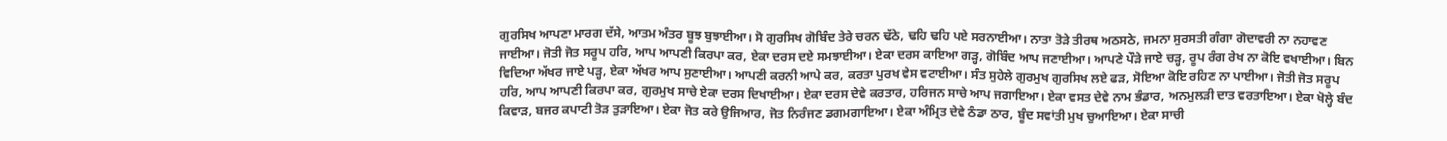ਗੁਰਸਿਖ ਆਪਣਾ ਮਾਰਗ ਦੱਸੇ, ਆਤਮ ਅੰਤਰ ਬੂਝ ਬੁਝਾਈਆ। ਸੋ ਗੁਰਸਿਖ ਗੋਬਿੰਦ ਤੇਰੇ ਚਰਨ ਢੱਠੇ, ਢਹਿ ਢਹਿ ਪਏ ਸਰਨਾਈਆ। ਨਾਤਾ ਤੋੜੇ ਤੀਰਥ ਅਠਸਠੇ, ਜਮਨਾ ਸੁਰਸਤੀ ਗੰਗਾ ਗੋਦਾਵਰੀ ਨਾ ਨਹਾਵਣ ਜਾਈਆ। ਜੋਤੀ ਜੋਤ ਸਰੂਪ ਹਰਿ, ਆਪ ਆਪਣੀ ਕਿਰਪਾ ਕਰ, ਏਕਾ ਦਰਸ ਦਏ ਸਮਝਾਈਆ। ਏਕਾ ਦਰਸ ਕਾਇਆ ਗੜ੍ਹ, ਗੋਬਿੰਦ ਆਪ ਜਣਾਈਆ। ਆਪਣੇ ਪੌੜੇ ਜਾਏ ਚੜ੍ਹ, ਰੂਪ ਰੰਗ ਰੇਖ ਨਾ ਕੋਇ ਵਖਾਈਆ। ਬਿਨ ਵਿਦਿਆ ਅੱਖਰ ਜਾਏ ਪੜ੍ਹ, ਏਕਾ ਅੱਖਰ ਆਪ ਸੁਣਾਈਆ। ਆਪਣੀ ਕਰਨੀ ਆਪੇ ਕਰ, ਕਰਤਾ ਪੁਰਖ ਵੇਸ ਵਟਾਈਆ। ਸੰਤ ਸੁਹੇਲੇ ਗੁਰਮੁਖ ਗੁਰਸਿਖ ਲਏ ਫੜ, ਸੋਇਆ ਕੋਇ ਰਹਿਣ ਨਾ ਪਾਈਆ। ਜੋਤੀ ਜੋਤ ਸਰੂਪ ਹਰਿ, ਆਪ ਆਪਣੀ ਕਿਰਪਾ ਕਰ, ਗੁਰਮੁਖ ਸਾਚੇ ਏਕਾ ਦਰਸ ਦਿਖਾਈਆ। ਏਕਾ ਦਰਸ ਦੇਵੇ ਕਰਤਾਰ, ਹਰਿਜਨ ਸਾਚੇ ਆਪ ਜਗਾਇਆ। ਏਕਾ ਵਸਤ ਦੇਵੇ ਨਾਮ ਭੰਡਾਰ, ਅਨਮੁਲੜੀ ਦਾਤ ਵਰਤਾਇਆ। ਏਕਾ ਖੋਲ੍ਹੇ ਬੰਦ ਕਿਵਾੜ, ਬਜਰ ਕਪਾਟੀ ਤੋੜ ਤੁੜਾਇਆ। ਏਕਾ ਜੋਤ ਕਰੇ ਉਜਿਆਰ, ਜੋਤ ਨਿਰੰਜਣ ਡਗਮਗਾਇਆ। ਏਕਾ ਅੰਮ੍ਰਿਤ ਦੇਵੇ ਠੰਡਾ ਠਾਰ, ਬੂੰਦ ਸਵਾਂਤੀ ਮੁਖ ਚੁਆਇਆ। ਏਕਾ ਸਾਚੀ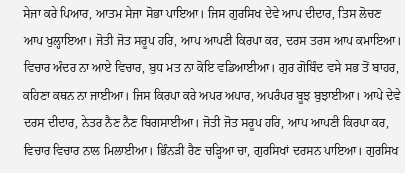ਸੇਜਾ ਕਰੇ ਪਿਆਰ, ਆਤਮ ਸੇਜਾ ਸੋਭਾ ਪਾਇਆ। ਜਿਸ ਗੁਰਸਿਖ ਦੇਵੇ ਆਪ ਦੀਦਾਰ, ਤਿਸ ਲੋਚਣ ਆਪ ਖੁਲ੍ਹਾਇਆ। ਜੋਤੀ ਜੋਤ ਸਰੂਪ ਹਰਿ, ਆਪ ਆਪਣੀ ਕਿਰਪਾ ਕਰ, ਦਰਸ ਤਰਸ ਆਪ ਕਮਾਇਆ। ਵਿਚਾਰ ਅੰਦਰ ਨਾ ਆਏ ਵਿਚਾਰ, ਬੁਧ ਮਤ ਨਾ ਕੋਇ ਵਡਿਆਈਆ। ਗੁਰ ਗੋਬਿੰਦ ਵਸੇ ਸਭ ਤੋਂ ਬਾਹਰ, ਕਹਿਣਾ ਕਥਨ ਨਾ ਜਾਈਆ। ਜਿਸ ਕਿਰਪਾ ਕਰੇ ਅਪਰ ਅਪਾਰ, ਅਪਰੰਪਰ ਬੂਝ ਬੁਝਾਈਆ। ਆਪੇ ਦੇਵੇ ਦਰਸ ਦੀਦਾਰ, ਨੇਤਰ ਨੈਣ ਨੈਣ ਬਿਗਸਾਈਆ। ਜੋਤੀ ਜੋਤ ਸਰੂਪ ਹਰਿ, ਆਪ ਆਪਣੀ ਕਿਰਪਾ ਕਰ, ਵਿਚਾਰ ਵਿਚਾਰ ਨਾਲ ਮਿਲਾਈਆ। ਭਿੰਨੜੀ ਰੈਣ ਚੜ੍ਹਿਆ ਚਾ, ਗੁਰਸਿਖਾਂ ਦਰਸਨ ਪਾਇਆ। ਗੁਰਸਿਖ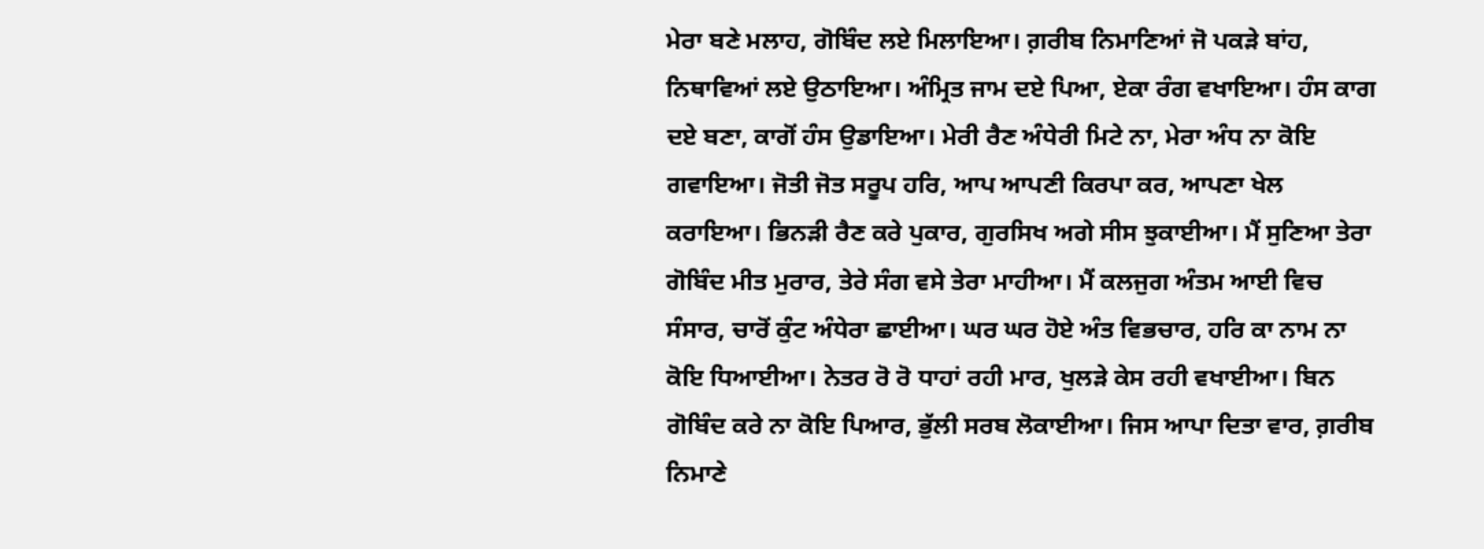ਮੇਰਾ ਬਣੇ ਮਲਾਹ, ਗੋਬਿੰਦ ਲਏ ਮਿਲਾਇਆ। ਗ਼ਰੀਬ ਨਿਮਾਣਿਆਂ ਜੋ ਪਕੜੇ ਬਾਂਹ, ਨਿਥਾਵਿਆਂ ਲਏ ਉਠਾਇਆ। ਅੰਮ੍ਰਿਤ ਜਾਮ ਦਏ ਪਿਆ, ਏਕਾ ਰੰਗ ਵਖਾਇਆ। ਹੰਸ ਕਾਗ ਦਏ ਬਣਾ, ਕਾਗੋਂ ਹੰਸ ਉਡਾਇਆ। ਮੇਰੀ ਰੈਣ ਅੰਧੇਰੀ ਮਿਟੇ ਨਾ, ਮੇਰਾ ਅੰਧ ਨਾ ਕੋਇ ਗਵਾਇਆ। ਜੋਤੀ ਜੋਤ ਸਰੂਪ ਹਰਿ, ਆਪ ਆਪਣੀ ਕਿਰਪਾ ਕਰ, ਆਪਣਾ ਖੇਲ ਕਰਾਇਆ। ਭਿਨੜੀ ਰੈਣ ਕਰੇ ਪੁਕਾਰ, ਗੁਰਸਿਖ ਅਗੇ ਸੀਸ ਝੁਕਾਈਆ। ਮੈਂ ਸੁਣਿਆ ਤੇਰਾ ਗੋਬਿੰਦ ਮੀਤ ਮੁਰਾਰ, ਤੇਰੇ ਸੰਗ ਵਸੇ ਤੇਰਾ ਮਾਹੀਆ। ਮੈਂ ਕਲਜੁਗ ਅੰਤਮ ਆਈ ਵਿਚ ਸੰਸਾਰ, ਚਾਰੋਂ ਕੁੰਟ ਅੰਧੇਰਾ ਛਾਈਆ। ਘਰ ਘਰ ਹੋਏ ਅੰਤ ਵਿਭਚਾਰ, ਹਰਿ ਕਾ ਨਾਮ ਨਾ ਕੋਇ ਧਿਆਈਆ। ਨੇਤਰ ਰੋ ਰੋ ਧਾਹਾਂ ਰਹੀ ਮਾਰ, ਖੁਲੜੇ ਕੇਸ ਰਹੀ ਵਖਾਈਆ। ਬਿਨ ਗੋਬਿੰਦ ਕਰੇ ਨਾ ਕੋਇ ਪਿਆਰ, ਭੁੱਲੀ ਸਰਬ ਲੋਕਾਈਆ। ਜਿਸ ਆਪਾ ਦਿਤਾ ਵਾਰ, ਗ਼ਰੀਬ ਨਿਮਾਣੇ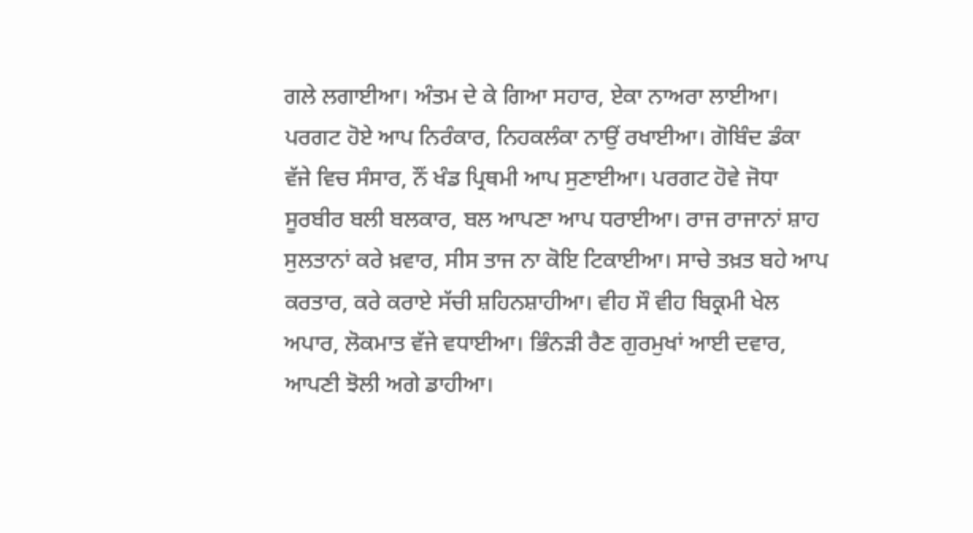ਗਲੇ ਲਗਾਈਆ। ਅੰਤਮ ਦੇ ਕੇ ਗਿਆ ਸਹਾਰ, ਏਕਾ ਨਾਅਰਾ ਲਾਈਆ। ਪਰਗਟ ਹੋਏ ਆਪ ਨਿਰੰਕਾਰ, ਨਿਹਕਲੰਕਾ ਨਾਉਂ ਰਖਾਈਆ। ਗੋਬਿੰਦ ਡੰਕਾ ਵੱਜੇ ਵਿਚ ਸੰਸਾਰ, ਨੌਂ ਖੰਡ ਪ੍ਰਿਥਮੀ ਆਪ ਸੁਣਾਈਆ। ਪਰਗਟ ਹੋਵੇ ਜੋਧਾ ਸੂਰਬੀਰ ਬਲੀ ਬਲਕਾਰ, ਬਲ ਆਪਣਾ ਆਪ ਧਰਾਈਆ। ਰਾਜ ਰਾਜਾਨਾਂ ਸ਼ਾਹ ਸੁਲਤਾਨਾਂ ਕਰੇ ਖ਼ਵਾਰ, ਸੀਸ ਤਾਜ ਨਾ ਕੋਇ ਟਿਕਾਈਆ। ਸਾਚੇ ਤਖ਼ਤ ਬਹੇ ਆਪ ਕਰਤਾਰ, ਕਰੇ ਕਰਾਏ ਸੱਚੀ ਸ਼ਹਿਨਸ਼ਾਹੀਆ। ਵੀਹ ਸੌ ਵੀਹ ਬਿਕ੍ਰਮੀ ਖੇਲ ਅਪਾਰ, ਲੋਕਮਾਤ ਵੱਜੇ ਵਧਾਈਆ। ਭਿੰਨੜੀ ਰੈਣ ਗੁਰਮੁਖਾਂ ਆਈ ਦਵਾਰ, ਆਪਣੀ ਝੋਲੀ ਅਗੇ ਡਾਹੀਆ।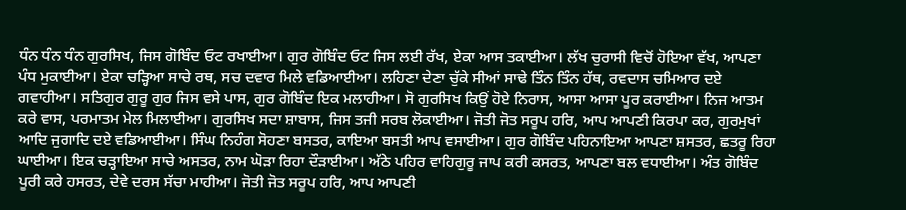ਧੰਨ ਧੰਨ ਧੰਨ ਗੁਰਸਿਖ, ਜਿਸ ਗੋਬਿੰਦ ਓਟ ਰਖਾਈਆ। ਗੁਰ ਗੋਬਿੰਦ ਓਟ ਜਿਸ ਲਈ ਰੱਖ, ਏਕਾ ਆਸ ਤਕਾਈਆ। ਲੱਖ ਚੁਰਾਸੀ ਵਿਚੋਂ ਹੋਇਆ ਵੱਖ, ਆਪਣਾ ਪੰਧ ਮੁਕਾਈਆ। ਏਕਾ ਚੜ੍ਹਿਆ ਸਾਚੇ ਰਥ, ਸਚ ਦਵਾਰ ਮਿਲੇ ਵਡਿਆਈਆ। ਲਹਿਣਾ ਦੇਣਾ ਚੁੱਕੇ ਸੀਆਂ ਸਾਢੇ ਤਿੰਨ ਤਿੰਨ ਹੱਥ, ਰਵਦਾਸ ਚਮਿਆਰ ਦਏ ਗਵਾਹੀਆ। ਸਤਿਗੁਰ ਗੁਰੂ ਗੁਰ ਜਿਸ ਵਸੇ ਪਾਸ, ਗੁਰ ਗੋਬਿੰਦ ਇਕ ਮਲਾਹੀਆ। ਸੋ ਗੁਰਸਿਖ ਕਿਉਂ ਹੋਏ ਨਿਰਾਸ, ਆਸਾ ਆਸਾ ਪੂਰ ਕਰਾਈਆ। ਨਿਜ ਆਤਮ ਕਰੇ ਵਾਸ, ਪਰਮਾਤਮ ਮੇਲ ਮਿਲਾਈਆ। ਗੁਰਸਿਖ ਸਦਾ ਸ਼ਾਬਾਸ, ਜਿਸ ਤਜੀ ਸਰਬ ਲੋਕਾਈਆ। ਜੋਤੀ ਜੋਤ ਸਰੂਪ ਹਰਿ, ਆਪ ਆਪਣੀ ਕਿਰਪਾ ਕਰ, ਗੁਰਮੁਖਾਂ ਆਦਿ ਜੁਗਾਦਿ ਦਏ ਵਡਿਆਈਆ। ਸਿੰਘ ਨਿਹੰਗ ਸੋਹਣਾ ਬਸਤਰ, ਕਾਇਆ ਬਸਤੀ ਆਪ ਵਸਾਈਆ। ਗੁਰ ਗੋਬਿੰਦ ਪਹਿਨਾਇਆ ਆਪਣਾ ਸ਼ਸਤਰ, ਛਤਰੂ ਰਿਹਾ ਘਾਈਆ। ਇਕ ਚੜ੍ਹਾਇਆ ਸਾਚੇ ਅਸਤਰ, ਨਾਮ ਘੋੜਾ ਰਿਹਾ ਦੌੜਾਈਆ। ਅੱਠੇ ਪਹਿਰ ਵਾਹਿਗੁਰੂ ਜਾਪ ਕਰੀ ਕਸਰਤ, ਆਪਣਾ ਬਲ ਵਧਾਈਆ। ਅੰਤ ਗੋਬਿੰਦ ਪੂਰੀ ਕਰੇ ਹਸਰਤ, ਦੇਵੇ ਦਰਸ ਸੱਚਾ ਮਾਹੀਆ। ਜੋਤੀ ਜੋਤ ਸਰੂਪ ਹਰਿ, ਆਪ ਆਪਣੀ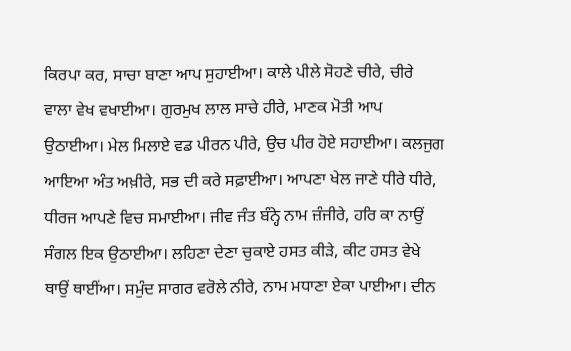ਕਿਰਪਾ ਕਰ, ਸਾਚਾ ਬਾਣਾ ਆਪ ਸੁਹਾਈਆ। ਕਾਲੇ ਪੀਲੇ ਸੋਹਣੇ ਚੀਰੇ, ਚੀਰੇ ਵਾਲਾ ਵੇਖ ਵਖਾਈਆ। ਗੁਰਮੁਖ ਲਾਲ ਸਾਚੇ ਹੀਰੇ, ਮਾਣਕ ਮੋਤੀ ਆਪ ਉਠਾਈਆ। ਮੇਲ ਮਿਲਾਏ ਵਡ ਪੀਰਨ ਪੀਰੇ, ਉਚ ਪੀਰ ਹੋਏ ਸਹਾਈਆ। ਕਲਜੁਗ ਆਇਆ ਅੰਤ ਅਖ਼ੀਰੇ, ਸਭ ਦੀ ਕਰੇ ਸਫ਼ਾਈਆ। ਆਪਣਾ ਖੇਲ ਜਾਣੇ ਧੀਰੇ ਧੀਰੇ, ਧੀਰਜ ਆਪਣੇ ਵਿਚ ਸਮਾਈਆ। ਜੀਵ ਜੰਤ ਬੰਨ੍ਹੇ ਨਾਮ ਜ਼ੰਜੀਰੇ, ਹਰਿ ਕਾ ਨਾਉਂ ਸੰਗਲ ਇਕ ਉਠਾਈਆ। ਲਹਿਣਾ ਦੇਣਾ ਚੁਕਾਏ ਹਸਤ ਕੀੜੇ, ਕੀਟ ਹਸਤ ਵੇਖੇ ਥਾਉਂ ਥਾਈਂਆ। ਸਮੁੰਦ ਸਾਗਰ ਵਰੋਲੇ ਨੀਰੇ, ਨਾਮ ਮਧਾਣਾ ਏਕਾ ਪਾਈਆ। ਦੀਨ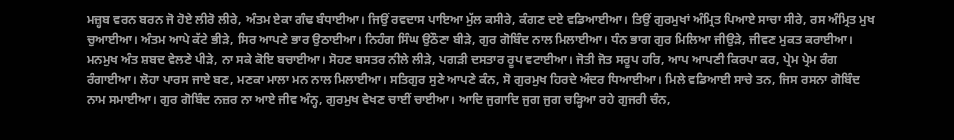ਮਜ਼੍ਹਬ ਵਰਨ ਬਰਨ ਜੋ ਹੋਏ ਲੀਰੋ ਲੀਰੇ, ਅੰਤਮ ਏਕਾ ਗੰਢ ਬੰਧਾਈਆ। ਜਿਉਂ ਰਵਦਾਸ ਪਾਇਆ ਮੁੱਲ ਕਸੀਰੇ, ਕੰਗਣ ਦਏ ਵਡਿਆਈਆ। ਤਿਉਂ ਗੁਰਮੁਖਾਂ ਅੰਮ੍ਰਿਤ ਪਿਆਏ ਸਾਚਾ ਸੀਰੇ, ਰਸ ਅੰਮ੍ਰਿਤ ਮੁਖ ਚੁਆਈਆ। ਅੰਤਮ ਆਪੇ ਕੱਟੇ ਭੀੜੇ, ਸਿਰ ਆਪਣੇ ਭਾਰ ਉਠਾਈਆ। ਨਿਹੰਗ ਸਿੰਘ ਉਠੌਣਾ ਬੀੜੇ, ਗੁਰ ਗੋਬਿੰਦ ਨਾਲ ਮਿਲਾਈਆ। ਧੰਨ ਭਾਗ ਗੁਰ ਮਿਲਿਆ ਜੀਉੜੇ, ਜੀਵਣ ਮੁਕਤ ਕਰਾਈਆ। ਮਨਮੁਖ ਅੰਤ ਸ਼ਬਦ ਵੇਲਣੇ ਪੀੜੇ, ਨਾ ਸਕੇ ਕੋਇ ਬਚਾਈਆ। ਸੋਹਣ ਬਸਤਰ ਨੀਲੇ ਲੀੜੇ, ਪਗੜੀ ਦਸਤਾਰ ਰੂਪ ਵਟਾਈਆ। ਜੋਤੀ ਜੋਤ ਸਰੂਪ ਹਰਿ, ਆਪ ਆਪਣੀ ਕਿਰਪਾ ਕਰ, ਪ੍ਰੇਮ ਪ੍ਰੇਮ ਰੰਗ ਰੰਗਾਈਆ। ਲੋਹਾ ਪਾਰਸ ਜਾਏ ਬਣ, ਮਣਕਾ ਮਾਲਾ ਮਨ ਨਾਲ ਮਿਲਾਈਆ। ਸਤਿਗੁਰ ਸੁਣੇ ਆਪਣੇ ਕੰਨ, ਸੋ ਗੁਰਮੁਖ ਹਿਰਦੇ ਅੰਦਰ ਧਿਆਈਆ। ਮਿਲੇ ਵਡਿਆਈ ਸਾਚੇ ਤਨ, ਜਿਸ ਰਸਨਾ ਗੋਬਿੰਦ ਨਾਮ ਸਮਾਈਆ। ਗੁਰ ਗੋਬਿੰਦ ਨਜ਼ਰ ਨਾ ਆਏ ਜੀਵ ਅੰਨ੍ਹ, ਗੁਰਮੁਖ ਵੇਖਣ ਚਾਈਂ ਚਾਈਆ। ਆਦਿ ਜੁਗਾਦਿ ਜੁਗ ਜੁਗ ਚੜ੍ਹਿਆ ਰਹੇ ਗੁਜਰੀ ਚੰਨ,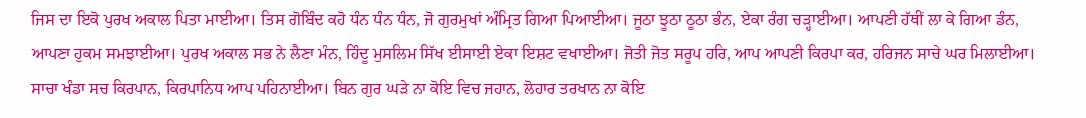ਜਿਸ ਦਾ ਇਕੋ ਪੁਰਖ ਅਕਾਲ ਪਿਤਾ ਮਾਈਆ। ਤਿਸ ਗੋਬਿੰਦ ਕਹੋ ਧੰਨ ਧੰਨ ਧੰਨ, ਜੋ ਗੁਰਮੁਖਾਂ ਅੰਮ੍ਰਿਤ ਗਿਆ ਪਿਆਈਆ। ਜੂਠਾ ਝੂਠਾ ਠੂਠਾ ਭੰਨ, ਏਕਾ ਰੰਗ ਚੜ੍ਹਾਈਆ। ਆਪਣੀ ਹੱਥੀਂ ਲਾ ਕੇ ਗਿਆ ਡੰਨ, ਆਪਣਾ ਹੁਕਮ ਸਮਝਾਈਆ। ਪੁਰਖ ਅਕਾਲ ਸਭ ਨੇ ਲੈਣਾ ਮੰਨ, ਹਿੰਦੂ ਮੁਸਲਿਮ ਸਿੱਖ ਈਸਾਈ ਏਕਾ ਇਸ਼ਟ ਵਖਾਈਆ। ਜੋਤੀ ਜੋਤ ਸਰੂਪ ਹਰਿ, ਆਪ ਆਪਣੀ ਕਿਰਪਾ ਕਰ, ਹਰਿਜਨ ਸਾਚੇ ਘਰ ਮਿਲਾਈਆ। ਸਾਚਾ ਖੰਡਾ ਸਚ ਕਿਰਪਾਨ, ਕਿਰਪਾਨਿਧ ਆਪ ਪਹਿਨਾਈਆ। ਬਿਨ ਗੁਰ ਘੜੇ ਨਾ ਕੋਇ ਵਿਚ ਜਹਾਨ, ਲੋਹਾਰ ਤਰਖਾਨ ਨਾ ਕੋਇ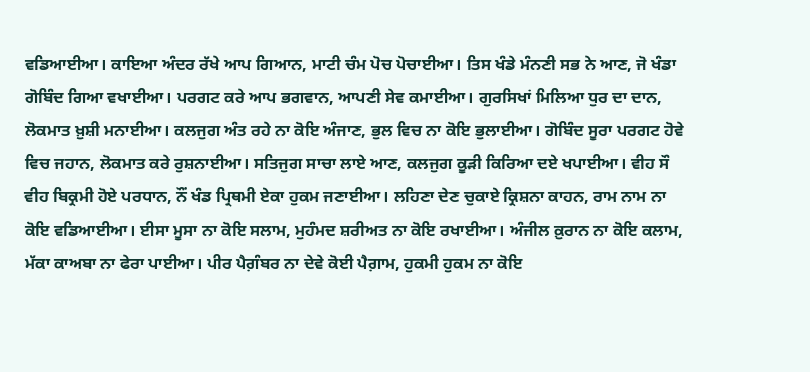ਵਡਿਆਈਆ। ਕਾਇਆ ਅੰਦਰ ਰੱਖੇ ਆਪ ਗਿਆਨ, ਮਾਟੀ ਚੰਮ ਪੋਚ ਪੋਚਾਈਆ। ਤਿਸ ਖੰਡੇ ਮੰਨਣੀ ਸਭ ਨੇ ਆਣ, ਜੋ ਖੰਡਾ ਗੋਬਿੰਦ ਗਿਆ ਵਖਾਈਆ। ਪਰਗਟ ਕਰੇ ਆਪ ਭਗਵਾਨ, ਆਪਣੀ ਸੇਵ ਕਮਾਈਆ। ਗੁਰਸਿਖਾਂ ਮਿਲਿਆ ਧੁਰ ਦਾ ਦਾਨ, ਲੋਕਮਾਤ ਖ਼ੁਸ਼ੀ ਮਨਾਈਆ। ਕਲਜੁਗ ਅੰਤ ਰਹੇ ਨਾ ਕੋਇ ਅੰਜਾਣ, ਭੁਲ ਵਿਚ ਨਾ ਕੋਇ ਭੁਲਾਈਆ। ਗੋਬਿੰਦ ਸੂਰਾ ਪਰਗਟ ਹੋਵੇ ਵਿਚ ਜਹਾਨ, ਲੋਕਮਾਤ ਕਰੇ ਰੁਸ਼ਨਾਈਆ। ਸਤਿਜੁਗ ਸਾਚਾ ਲਾਏ ਆਣ, ਕਲਜੁਗ ਕੂੜੀ ਕਿਰਿਆ ਦਏ ਖਪਾਈਆ। ਵੀਹ ਸੌ ਵੀਹ ਬਿਕ੍ਰਮੀ ਹੋਏ ਪਰਧਾਨ, ਨੌਂ ਖੰਡ ਪ੍ਰਿਥਮੀ ਏਕਾ ਹੁਕਮ ਜਣਾਈਆ। ਲਹਿਣਾ ਦੇਣ ਚੁਕਾਏ ਕ੍ਰਿਸ਼ਨਾ ਕਾਹਨ, ਰਾਮ ਨਾਮ ਨਾ ਕੋਇ ਵਡਿਆਈਆ। ਈਸਾ ਮੂਸਾ ਨਾ ਕੋਇ ਸਲਾਮ, ਮੁਹੰਮਦ ਸ਼ਰੀਅਤ ਨਾ ਕੋਇ ਰਖਾਈਆ। ਅੰਜੀਲ ਕ਼ੁਰਾਨ ਨਾ ਕੋਇ ਕਲਾਮ, ਮੱਕਾ ਕਾਅਬਾ ਨਾ ਫੇਰਾ ਪਾਈਆ। ਪੀਰ ਪੈਗ਼ੰਬਰ ਨਾ ਦੇਵੇ ਕੋਈ ਪੈਗ਼ਾਮ, ਹੁਕਮੀ ਹੁਕਮ ਨਾ ਕੋਇ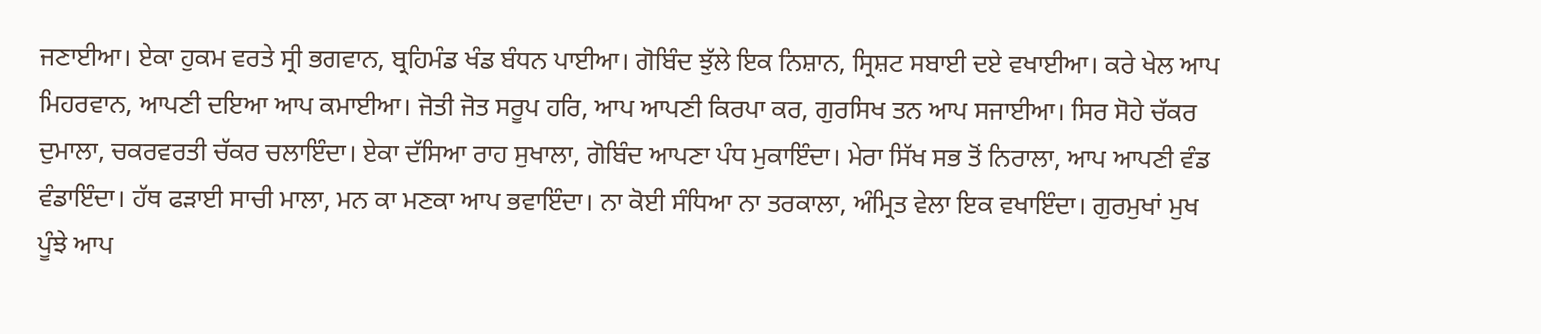ਜਣਾਈਆ। ਏਕਾ ਹੁਕਮ ਵਰਤੇ ਸ੍ਰੀ ਭਗਵਾਨ, ਬ੍ਰਹਿਮੰਡ ਖੰਡ ਬੰਧਨ ਪਾਈਆ। ਗੋਬਿੰਦ ਝੁੱਲੇ ਇਕ ਨਿਸ਼ਾਨ, ਸ੍ਰਿਸ਼ਟ ਸਬਾਈ ਦਏ ਵਖਾਈਆ। ਕਰੇ ਖੇਲ ਆਪ ਮਿਹਰਵਾਨ, ਆਪਣੀ ਦਇਆ ਆਪ ਕਮਾਈਆ। ਜੋਤੀ ਜੋਤ ਸਰੂਪ ਹਰਿ, ਆਪ ਆਪਣੀ ਕਿਰਪਾ ਕਰ, ਗੁਰਸਿਖ ਤਨ ਆਪ ਸਜਾਈਆ। ਸਿਰ ਸੋਹੇ ਚੱਕਰ ਦੁਮਾਲਾ, ਚਕਰਵਰਤੀ ਚੱਕਰ ਚਲਾਇੰਦਾ। ਏਕਾ ਦੱਸਿਆ ਰਾਹ ਸੁਖਾਲਾ, ਗੋਬਿੰਦ ਆਪਣਾ ਪੰਧ ਮੁਕਾਇੰਦਾ। ਮੇਰਾ ਸਿੱਖ ਸਭ ਤੋਂ ਨਿਰਾਲਾ, ਆਪ ਆਪਣੀ ਵੰਡ ਵੰਡਾਇੰਦਾ। ਹੱਥ ਫੜਾਈ ਸਾਚੀ ਮਾਲਾ, ਮਨ ਕਾ ਮਣਕਾ ਆਪ ਭਵਾਇੰਦਾ। ਨਾ ਕੋਈ ਸੰਧਿਆ ਨਾ ਤਰਕਾਲਾ, ਅੰਮ੍ਰਿਤ ਵੇਲਾ ਇਕ ਵਖਾਇੰਦਾ। ਗੁਰਮੁਖਾਂ ਮੁਖ ਪੂੰਝੇ ਆਪ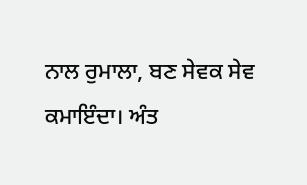ਨਾਲ ਰੁਮਾਲਾ, ਬਣ ਸੇਵਕ ਸੇਵ ਕਮਾਇੰਦਾ। ਅੰਤ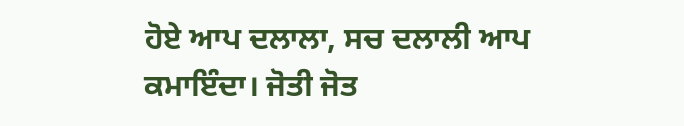ਹੋਏ ਆਪ ਦਲਾਲਾ, ਸਚ ਦਲਾਲੀ ਆਪ ਕਮਾਇੰਦਾ। ਜੋਤੀ ਜੋਤ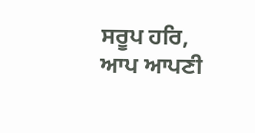ਸਰੂਪ ਹਰਿ, ਆਪ ਆਪਣੀ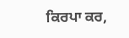ਕਿਰਪਾ ਕਰ,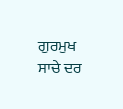ਗੁਰਮੁਖ ਸਾਚੇ ਦਰ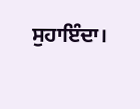ਸੁਹਾਇੰਦਾ।